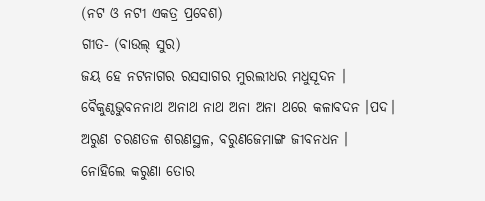(ନଟ ଓ ନଟୀ ଏକତ୍ର ପ୍ରବେଶ)
ଗୀତ- (ବାଉଲ୍ ସୁର)
ଜୟ ହେ ନଟନାଗର ରସସାଗର ମୁରଲୀଧର ମଧୁସୂଦନ ।
ବୈକୁଣ୍ଠଭୁବନନାଥ ଅନାଥ ନାଥ ଅନା ଅନା ଥରେ କଳାବଦନ ।ପଦ।
ଅରୁଣ ଚରଣତଳ ଶରଣସ୍ଥଳ, ବରୁଣଜେମାଙ୍ଗ ଜୀବନଧନ ।
ନୋହିଲେ କରୁଣା ତୋର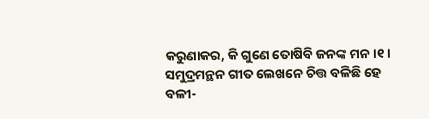କରୁଣାକର, କି ଗୁଣେ ତୋଷିବି ଜନଙ୍କ ମନ ।୧।
ସମୁଦ୍ରମନ୍ଥନ ଗୀତ ଲେଖନେ ଚିତ୍ତ ବଳିଛି ହେ ବଳୀ-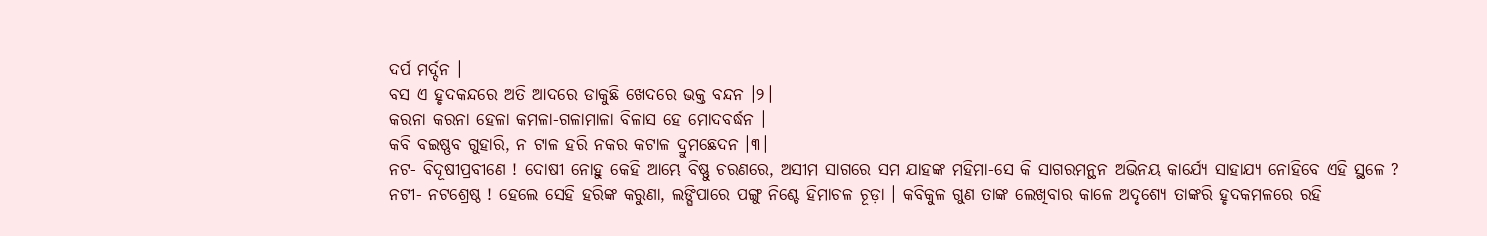ଦର୍ପ ମର୍ଦ୍ଦନ ।
ବସ ଏ ହୃଦକନ୍ଦରେ ଅତି ଆଦରେ ଡାକୁଛି ଖେଦରେ ଭକ୍ତ ବନ୍ଦନ ।୨।
କରନା କରନା ହେଳା କମଳା-ଗଳାମାଳା ବିଳାସ ହେ ମୋଦବର୍ଦ୍ଧନ ।
କବି ବଇଷ୍ଣବ ଗୁହାରି, ନ ଟାଳ ହରି ନକର କଟାଳ ଦ୍ରୁମଛେଦନ ।୩।
ନଟ- ବିଦୂଷୀପ୍ରବୀଣେ ! ଦୋଷୀ ନୋହୁ କେହି ଆମ୍ଭେ ବିଷ୍ଣୁ ଚରଣରେ, ଅସୀମ ସାଗରେ ସମ ଯାହଙ୍କ ମହିମା-ସେ କି ସାଗରମନ୍ଥନ ଅଭିନୟ କାର୍ଯ୍ୟେ ସାହାଯ୍ୟ ନୋହିବେ ଏହି ସ୍ଥଳେ ?
ନଟୀ- ନଟଶ୍ରେଷ୍ଠ ! ହେଲେ ସେହି ହରିଙ୍କ କରୁଣା, ଲଙ୍ଘିପାରେ ପଙ୍ଗୁ ନିଶ୍ଚେ ହିମାଚଳ ଚୂଡ଼ା । କବିକୁଳ ଗୁଣ ତାଙ୍କ ଲେଖିବାର କାଳେ ଅଦୃଶ୍ୟେ ତାଙ୍କରି ହୃଦକମଳରେ ରହି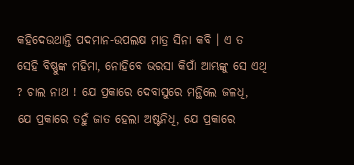କହିଦେଉଥାନ୍ତି ପଦମାନ-ଉପଲକ୍ଷ ମାତ୍ର ସିନା କବି । ଏ ତ ସେହି ବିଷ୍ଣୁଙ୍କ ମହିମା, ନୋହିବେ ଭରସା କିପାଁ ଆମ୍ଭଙ୍କୁ ସେ ଏଥି ? ଚାଲ ନାଥ ! ଯେ ପ୍ରକାରେ ଦେବାସୁରେ ମନ୍ଥିଲେ ଜଳଧି, ଯେ ପ୍ରକାରେ ତହୁଁ ଜାତ ହେଲା ଅଷ୍ଟନିଧି, ଯେ ପ୍ରକାରେ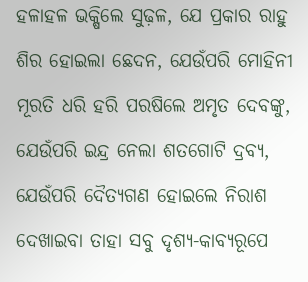ହଳାହଳ ଭକ୍ଷିଲେ ସୁଢ଼ଳ, ଯେ ପ୍ରକାର ରାହୁ ଶିର ହୋଇଲା ଛେଦନ, ଯେଉଁପରି ମୋହିନୀ ମୂରତି ଧରି ହରି ପରଷିଲେ ଅମୃତ ଦେବଙ୍କୁ, ଯେଉଁପରି ଇନ୍ଦ୍ର ନେଲା ଶତଗୋଟି ଦ୍ରବ୍ୟ, ଯେଉଁପରି ଦୈତ୍ୟଗଣ ହୋଇଲେ ନିରାଶ ଦେଖାଇବା ତାହା ସବୁ ଦୃଶ୍ୟ-କାବ୍ୟରୂପେ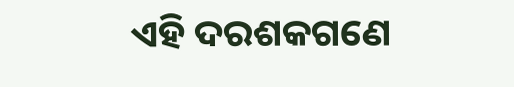ଏହି ଦରଶକଗଣେ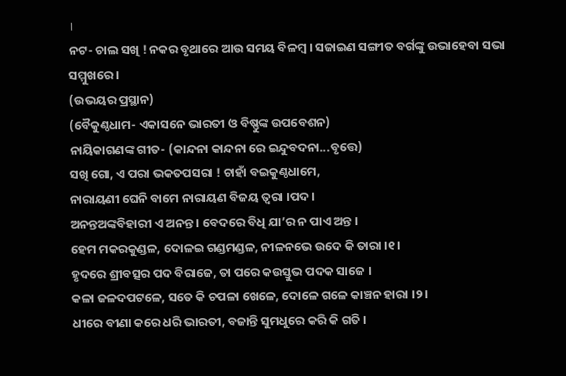।
ନଟ- ଚାଲ ସଖି ! ନକର ବୃଥାରେ ଆଉ ସମୟ ବିଳମ୍ବ । ସଜାଇଣ ସଙ୍ଗୀତ ବର୍ଗଙ୍କୁ ଉଭାହେବା ସଭା ସମ୍ମୁଖରେ ।
(ଉଭୟର ପ୍ରସ୍ଥାନ)
(ବୈକୁଣ୍ଠଧାମ- ଏକାସନେ ଭାରତୀ ଓ ବିଷ୍ଣୁଙ୍କ ଉପବେଶନ)
ନାୟିକାଗଣଙ୍କ ଗୀତ- (କାନ୍ଦନା କାନ୍ଦନା ରେ ଇନ୍ଦୁବଦନା...ବୃତ୍ତେ)
ସଖି ଗୋ, ଏ ପରା ଭକତପସରା ! ଚାହାଁ ବଇକୁଣ୍ଠଧାମେ,
ନାରାୟଣୀ ଘେନି ବାମେ ନାରାୟଣ ବିଜୟ ତ୍ୱରା ।ପଦ।
ଅନନ୍ତଅଙ୍କବିହାରୀ ଏ ଅନନ୍ତ । ବେଦରେ ବିଧି ଯା’ର ନ ପାଏ ଅନ୍ତ ।
ହେମ ମକରକୁଣ୍ଡଳ, ଦୋଳଇ ଗଣ୍ଡମଣ୍ଡଳ, ନୀଳନଭେ ଉଦେ କି ତାରା ।୧।
ହୃଦରେ ଶ୍ରୀବତ୍ସର ପଦ ବିରାଜେ, ତା ପରେ କଉସ୍ତୁଭ ପଦକ ସାଜେ ।
କଳା ଜଳଦପଟଳେ, ସତେ କି ଚପଳା ଖେଳେ, ଦୋଳେ ଗଳେ କାଞ୍ଚନ ହାରା ।୨।
ଧୀରେ ବୀଣା କରେ ଧରି ଭାରତୀ, ବଜାନ୍ତି ସୁମଧୁରେ କରି କି ଗତି ।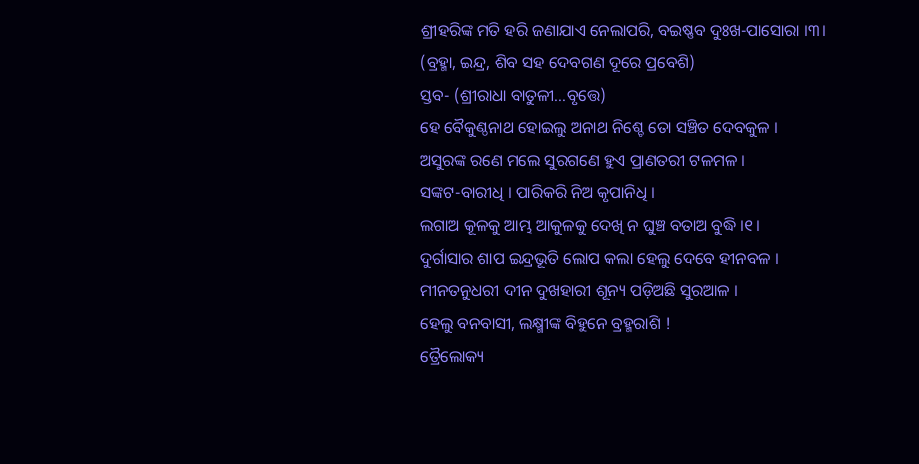ଶ୍ରୀହରିଙ୍କ ମତି ହରି ଜଣାଯାଏ ନେଲାପରି, ବଇଷ୍ଣବ ଦୁଃଖ-ପାସୋରା ।୩।
(ବ୍ରହ୍ମା, ଇନ୍ଦ୍ର, ଶିବ ସହ ଦେବଗଣ ଦୂରେ ପ୍ରବେଶି)
ସ୍ତବ- (ଶ୍ରୀରାଧା ବାତୁଳୀ...ବୃତ୍ତେ)
ହେ ବୈକୁଣ୍ଠନାଥ ହୋଇଲୁ ଅନାଥ ନିଶ୍ଚେ ତୋ ସଞ୍ଚିତ ଦେବକୁଳ ।
ଅସୁରଙ୍କ ରଣେ ମଲେ ସୁରଗଣେ ହୁଏ ପ୍ରାଣତରୀ ଟଳମଳ ।
ସଙ୍କଟ-ବାରୀଧି । ପାରିକରି ନିଅ କୃପାନିଧି ।
ଲଗାଅ କୂଳକୁ ଆମ୍ଭ ଆକୁଳକୁ ଦେଖି ନ ଘୁଞ୍ଚ ବତାଅ ବୁଦ୍ଧି ।୧।
ଦୁର୍ଗାସାର ଶାପ ଇନ୍ଦ୍ରଭୂତି ଲୋପ କଲା ହେଲୁ ଦେବେ ହୀନବଳ ।
ମୀନତନୁଧରୀ ଦୀନ ଦୁଖହାରୀ ଶୂନ୍ୟ ପଡ଼ିଅଛି ସୁରଆଳ ।
ହେଲୁ ବନବାସୀ, ଲକ୍ଷ୍ମୀଙ୍କ ବିହୁନେ ବ୍ରହ୍ମରାଶି !
ତ୍ରୈଲୋକ୍ୟ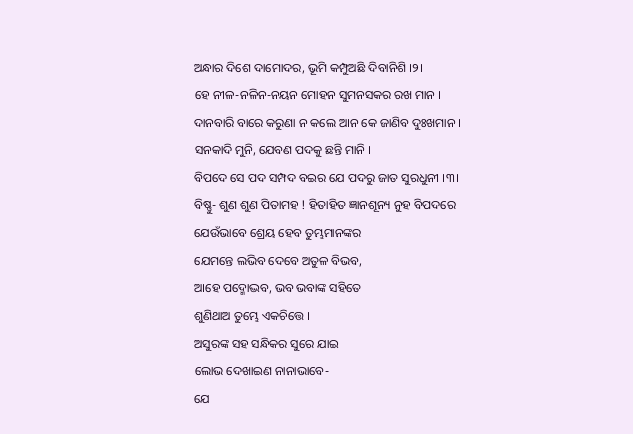ଅନ୍ଧାର ଦିଶେ ଦାମୋଦର, ଭୂମି କମ୍ପୁଅଛି ଦିବାନିଶି ।୨।
ହେ ନୀଳ-ନଳିନ-ନୟନ ମୋହନ ସୁମନସକର ରଖ ମାନ ।
ଦାନବାରି ବାରେ କରୁଣା ନ କଲେ ଆନ କେ ଜାଣିବ ଦୁଃଖମାନ ।
ସନକାଦି ମୁନି, ଯେବଣ ପଦକୁ ଛନ୍ତି ମାନି ।
ବିପଦେ ସେ ପଦ ସମ୍ପଦ ବଇର ଯେ ପଦରୁ ଜାତ ସୁରଧୁନୀ ।୩।
ବିଷ୍ଣୁ- ଶୁଣ ଶୁଣ ପିତାମହ ! ହିତାହିତ ଜ୍ଞାନଶୂନ୍ୟ ନୁହ ବିପଦରେ
ଯେଉଁଭାବେ ଶ୍ରେୟ ହେବ ତୁମ୍ଭମାନଙ୍କର
ଯେମନ୍ତେ ଲଭିବ ଦେବେ ଅତୁଳ ବିଭବ,
ଆହେ ପଦ୍ମୋଦ୍ଭବ, ଭବ ଭବାଙ୍କ ସହିତେ
ଶୁଣିଥାଅ ତୁମ୍ଭେ ଏକଚିତ୍ତେ ।
ଅସୁରଙ୍କ ସହ ସନ୍ଧିକର ସୁରେ ଯାଇ
ଲୋଭ ଦେଖାଇଣ ନାନାଭାବେ-
ଯେ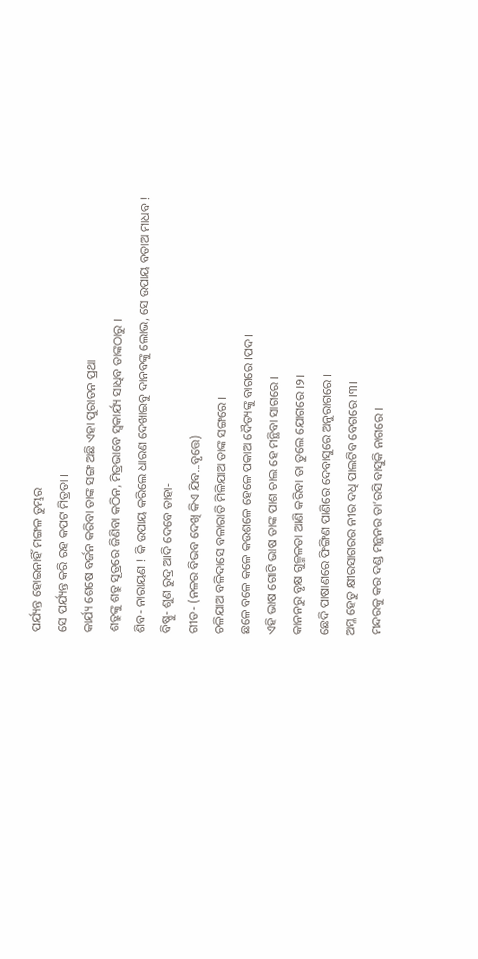ପର୍ଯ୍ୟନ୍ତ ହୋଇନାହିଁ ମଙ୍ଗଳ ତୁମ୍ଭର
ସେ ପର୍ଯ୍ୟନ୍ତ କରି ରହ କପଟ ମିତ୍ରତା ।
କାର୍ଯ୍ୟ ଶେଷେ ବର୍ଜନ କରିବା ତାଙ୍କ ସଙ୍ଗ ଅଛି ଏହା ପୁରାତନ ପ୍ରଥା
ଶତ୍ରୁଙ୍କୁ ଶତ୍ରୁ ସୂତ୍ରରେ ଜିଣିବା କଠିନ, ମିତ୍ରଭାବେ ସ୍ୱକାର୍ଯ୍ୟ ସାଧିବ ତାଙ୍କଠାରୁ ।
ଶିବ- ନାରାୟଣ ! କି ଉପାୟ କରିଲେ ଧାରଣ ଦେଖାଇବୁ ଦାନବଙ୍କୁ ଲୋଭ, ସେ ଉପାୟ ବତାଅ ମାଧବ !
ବିଷ୍ଣୁ- ଶୁଣ ରୁଦ୍ର ଆଦି ଦେବେ ତାହା-
ଗୀତ- (ନଳର ବିଭବ ଦେଖି କିଏ ଯିବ...ବୃତ୍ତେ)
ଚଳିଯାଅ ବଳିଦାସେ ବଳାରାତି ମିଳିଯାଅ ତାଙ୍କ ସଙ୍ଗରେ ।
ଛଳେ ବଳେ କଳେ କଉଶଳେ ହେଳେ ପକାଅ ଦୈତ୍ୟଙ୍କୁ ବାଗରେ ।ପଦ।
ଏହି ଭାଷ ଗୋଟି ଭାଷ ତାଙ୍କ ପାଶ ଚାଲ ହେ ମନ୍ଥିବା ସାଗରେ ।
କାନନରୁ ବୃକ୍ଷ ଗୁଳ୍ମଳତା ଆଣି କରିବା ତା ତୁଲେ ଯୋଗରେ ।୨।
ଛେଦି ପାଷାଣରେ ଫିଙ୍ଗିଣ ପାଣିରେ ଦେବାସୁରେ ଅନୁରାଗରେ ।
ଅମ୍ଳ ହେତୁ କ୍ଷୀରସାଗରର ନୀର ଦଧି ପାଲଟିବ ବେଗରେ ।୩।
ମନ୍ଦରକୁ କର ଦଣ୍ଡ ମନ୍ଥନର ତା’ରସି ବାସୁକି ନାଗରେ ।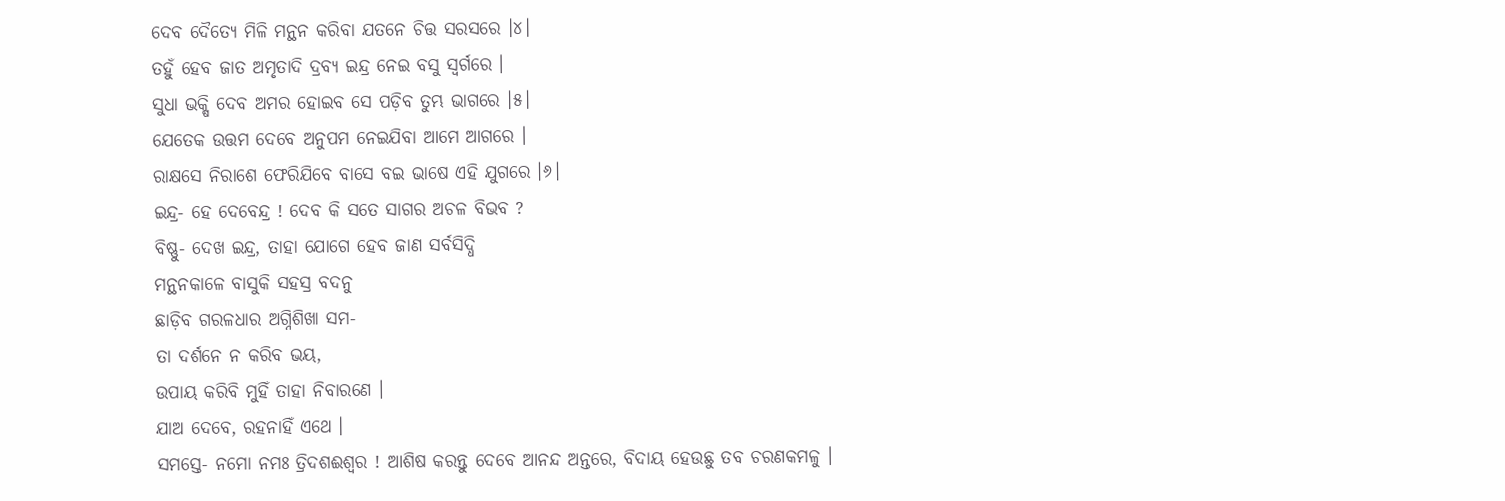ଦେବ ଦୈତ୍ୟେ ମିଳି ମନ୍ଥନ କରିବା ଯତନେ ଚିତ୍ତ ସରସରେ ।୪।
ତହୁଁ ହେବ ଜାତ ଅମୃତାଦି ଦ୍ରବ୍ୟ ଇନ୍ଦ୍ର ନେଇ ବସୁ ସ୍ୱର୍ଗରେ ।
ସୁଧା ଭକ୍ଷି ଦେବ ଅମର ହୋଇବ ସେ ପଡ଼ିବ ତୁମ୍ଭ ଭାଗରେ ।୫।
ଯେତେକ ଉତ୍ତମ ଦେବେ ଅନୁପମ ନେଇଯିବା ଆମେ ଆଗରେ ।
ରାକ୍ଷସେ ନିରାଶେ ଫେରିଯିବେ ବାସେ ବଇ ଭାଷେ ଏହି ଯୁଗରେ ।୬।
ଇନ୍ଦ୍ର- ହେ ଦେବେନ୍ଦ୍ର ! ଦେବ କି ସତେ ସାଗର ଅଚଳ ବିଭବ ?
ବିଷ୍ଣୁ- ଦେଖ ଇନ୍ଦ୍ର, ତାହା ଯୋଗେ ହେବ ଜାଣ ସର୍ବସିଦ୍ଧି
ମନ୍ଥନକାଳେ ବାସୁକି ସହସ୍ର ବଦନୁ
ଛାଡ଼ିବ ଗରଳଧାର ଅଗ୍ନିଶିଖା ସମ-
ତା ଦର୍ଶନେ ନ କରିବ ଭୟ,
ଉପାୟ କରିବି ମୁହିଁ ତାହା ନିବାରଣେ ।
ଯାଅ ଦେବେ, ରହନାହିଁ ଏଥେ ।
ସମସ୍ତେ- ନମୋ ନମଃ ତ୍ରିଦଶଈଶ୍ୱର ! ଆଶିଷ କରନ୍ତୁ ଦେବେ ଆନନ୍ଦ ଅନ୍ତରେ, ବିଦାୟ ହେଉଛୁ ତବ ଚରଣକମଳୁ ।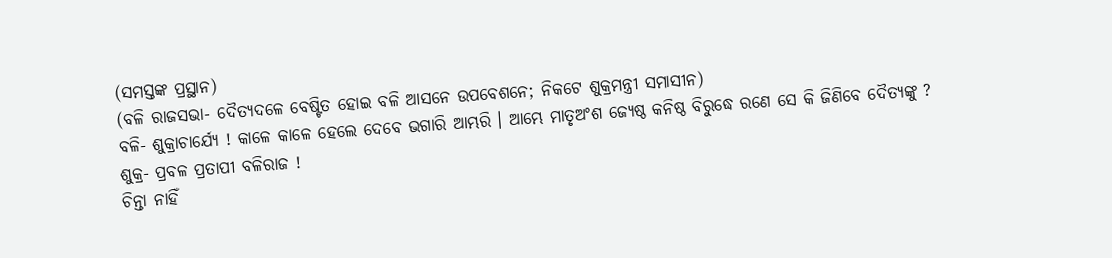(ସମସ୍ତଙ୍କ ପ୍ରସ୍ଥାନ)
(ବଳି ରାଜସଭା- ଦୈତ୍ୟଦଳେ ବେଷ୍ଟିତ ହୋଇ ବଳି ଆସନେ ଉପବେଶନେ; ନିକଟେ ଶୁକ୍ରମନ୍ତ୍ରୀ ସମାସୀନ)
ବଳି- ଶୁକ୍ରାଚାର୍ଯ୍ୟେ ! କାଳେ କାଳେ ହେଲେ ଦେବେ ଭଗାରି ଆମ୍ଭରି । ଆମ୍ଭେ ମାତୃଅଂଶ ଜ୍ୟେଷ୍ଠ କନିଷ୍ଠ ବିରୁଦ୍ଧେ ରଣେ ସେ କି ଜିଣିବେ ଦୈତ୍ୟଙ୍କୁ ?
ଶୁକ୍ର- ପ୍ରବଳ ପ୍ରତାପୀ ବଳିରାଜ !
ଚିନ୍ତା ନାହିଁ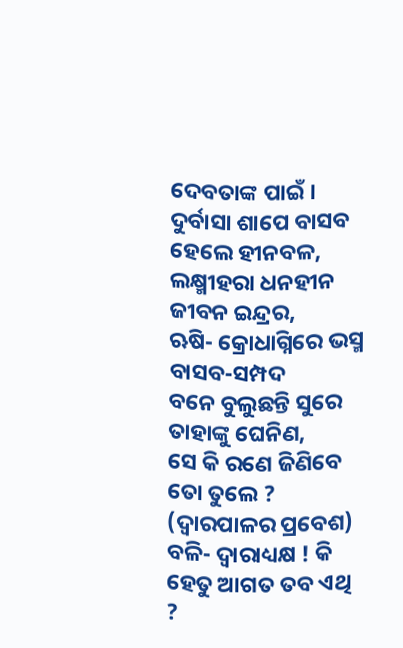ଦେବତାଙ୍କ ପାଇଁ ।
ଦୁର୍ବାସା ଶାପେ ବାସବ ହେଲେ ହୀନବଳ,
ଲକ୍ଷ୍ମୀହରା ଧନହୀନ ଜୀବନ ଇନ୍ଦ୍ରର,
ଋଷି- କ୍ରୋଧାଗ୍ନିରେ ଭସ୍ମ ବାସବ-ସମ୍ପଦ
ବନେ ବୁଲୁଛନ୍ତି ସୁରେ ତାହାଙ୍କୁ ଘେନିଣ,
ସେ କି ରଣେ ଜିଣିବେ ତୋ ତୁଲେ ?
(ଦ୍ୱାରପାଳର ପ୍ରବେଶ)
ବଳି- ଦ୍ୱାରାଧ୍ୟକ୍ଷ ! କି ହେତୁ ଆଗତ ତବ ଏଥି ?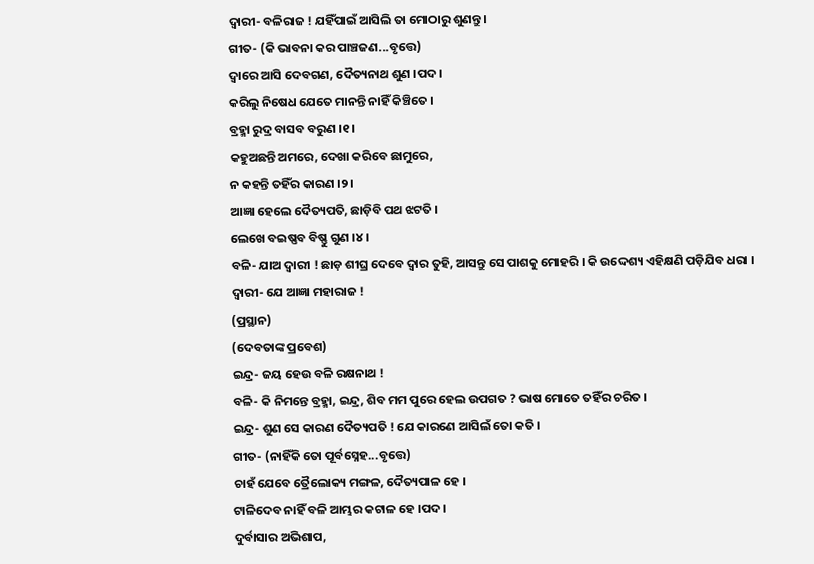ଦ୍ୱାରୀ- ବଳିରାଜ ! ଯହିଁପାଇଁ ଆସିଲି ତା ମୋଠାରୁ ଶୁଣନ୍ତୁ ।
ଗୀତ- (କି ଭାବନା କର ପାଞ୍ଚଜଣ...ବୃତ୍ତେ)
ଦ୍ୱାରେ ଆସି ଦେବଗଣ, ଦୈତ୍ୟନାଥ ଶୁଣ ।ପଦ।
କରିଲୁ ନିଷେଧ ଯେତେ ମାନନ୍ତି ନାହିଁ କିଞ୍ଚିତେ ।
ବ୍ରହ୍ମା ରୁଦ୍ର ବାସବ ବରୁଣ ।୧।
କହୁଅଛନ୍ତି ଅମରେ, ଦେଖା କରିବେ ଛାମୁରେ,
ନ କହନ୍ତି ତହିଁର କାରଣ ।୨।
ଆଜ୍ଞା ହେଲେ ଦୈତ୍ୟପତି, ଛାଡ଼ିବି ପଥ ଝଟତି ।
ଲେଖେ ବଇଷ୍ଣବ ବିଷ୍ଣୁ ଗୁଣ ।୪।
ବଳି- ଯାଅ ଦ୍ୱାରୀ ! ଛାଡ଼ ଶୀଘ୍ର ଦେବେ ଦ୍ୱାର ତୁହି, ଆସନ୍ତୁ ସେ ପାଶକୁ ମୋହରି । କି ଉଦ୍ଦେଶ୍ୟ ଏହିକ୍ଷଣି ପଡ଼ିଯିବ ଧରା ।
ଦ୍ୱାରୀ- ଯେ ଆଜ୍ଞା ମହାରାଜ !
(ପ୍ରସ୍ଥାନ)
(ଦେବତାଙ୍କ ପ୍ରବେଶ)
ଇନ୍ଦ୍ର- ଜୟ ହେଉ ବଳି ରକ୍ଷନାଥ !
ବଳି- କି ନିମନ୍ତେ ବ୍ରହ୍ମା, ଇନ୍ଦ୍ର, ଶିବ ମମ ପୁରେ ହେଲ ଉପଗତ ? ଭାଷ ମୋତେ ତହିଁର ଚରିତ ।
ଇନ୍ଦ୍ର- ଶୁଣ ସେ କାରଣ ଦୈତ୍ୟପତି ! ଯେ କାରଣେ ଆସିଲଁ ତୋ କତି ।
ଗୀତ- (ନାହିଁକି ତୋ ପୂର୍ବସ୍ନେହ...ବୃତ୍ତେ)
ଚାହଁ ଯେବେ ତ୍ରୈଲୋକ୍ୟ ମଙ୍ଗଳ, ଦୈତ୍ୟପାଳ ହେ ।
ଟାଳିଦେବ ନାହିଁ ବଳି ଆମ୍ଭର କଟାଳ ହେ ।ପଦ।
ଦୁର୍ବାସାର ଅଭିଶାପ,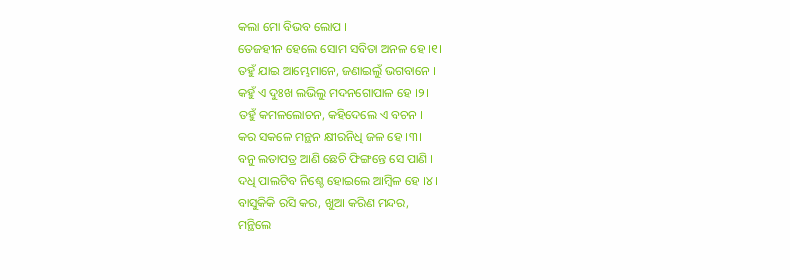କଲା ମୋ ବିଭବ ଲୋପ ।
ତେଜହୀନ ହେଲେ ସୋମ ସବିତା ଅନଳ ହେ ।୧।
ତହୁଁ ଯାଇ ଆମ୍ଭେମାନେ, ଜଣାଇଲୁଁ ଭଗବାନେ ।
କହୁଁ ଏ ଦୁଃଖ ଲଭିଲୁ ମଦନଗୋପାଳ ହେ ।୨।
ତହୁଁ କମଳଲୋଚନ, କହିଦେଲେ ଏ ବଚନ ।
କର ସକଳେ ମନ୍ଥନ କ୍ଷୀରନିଧି ଜଳ ହେ ।୩।
ବନୁ ଲତାପତ୍ର ଆଣି ଛେଚି ଫିଙ୍ଗନ୍ତେ ସେ ପାଣି ।
ଦଧି ପାଲଟିବ ନିଶ୍ଚେ ହୋଇଲେ ଆମ୍ବିଳ ହେ ।୪।
ବାସୁକିକି ରସି କର, ଖୁଆ କରିଣ ମନ୍ଦର,
ମନ୍ଥିଲେ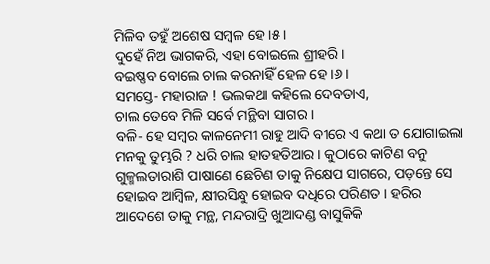ମିଳିବ ତହୁଁ ଅଶେଷ ସମ୍ବଳ ହେ ।୫।
ଦୁହେଁ ନିଅ ଭାଗକରି, ଏହା ବୋଇଲେ ଶ୍ରୀହରି ।
ବଇଷ୍ଣବ ବୋଲେ ଚାଲ କରନାହିଁ ହେଳ ହେ ।୬।
ସମସ୍ତେ- ମହାରାଜ ! ଭଲକଥା କହିଲେ ଦେବତାଏ,
ଚାଲ ତେବେ ମିଳି ସର୍ବେ ମନ୍ଥିବା ସାଗର ।
ବଳି- ହେ ସମ୍ବର କାଳନେମୀ ରାହୁ ଆଦି ବୀରେ ଏ କଥା ତ ଯୋଗାଇଲା ମନକୁ ତୁମ୍ଭରି ? ଧରି ଚାଲ ହାତହତିଆର । କୁଠାରେ କାଟିଣ ବନୁ ଗୁଳ୍ମଲତାରାଶି ପାଷାଣେ ଛେଚିଣ ତାକୁ ନିକ୍ଷେପ ସାଗରେ, ପଡ଼ନ୍ତେ ସେ ହୋଇବ ଆମ୍ବିଳ, କ୍ଷୀରସିନ୍ଧୁ ହୋଇବ ଦଧିରେ ପରିଣତ । ହରିର ଆଦେଶେ ତାକୁ ମନ୍ଥ, ମନ୍ଦରାଦ୍ରି ଖୁଆଦଣ୍ଡ ବାସୁକିକି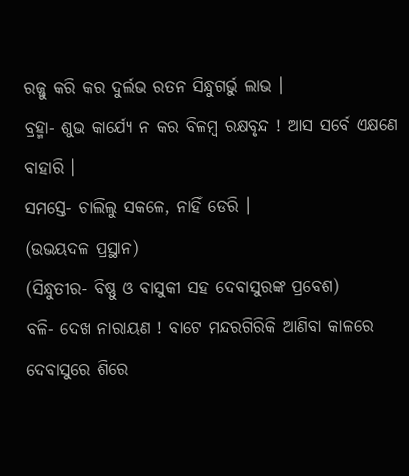ରଜ୍ଜୁ କରି କର ଦୁର୍ଲଭ ରତନ ସିନ୍ଧୁଗର୍ଭୁ ଲାଭ ।
ବ୍ରହ୍ମା- ଶୁଭ କାର୍ଯ୍ୟେ ନ କର ବିଳମ୍ବ ରକ୍ଷବୃନ୍ଦ ! ଆସ ସର୍ବେ ଏକ୍ଷଣେ ବାହାରି ।
ସମସ୍ତେ- ଚାଲିଲୁ ସକଳେ, ନାହିଁ ଡେରି ।
(ଉଭୟଦଳ ପ୍ରସ୍ଥାନ)
(ସିନ୍ଧୁତୀର- ବିଷ୍ଣୁ ଓ ବାସୁକୀ ସହ ଦେବାସୁରଙ୍କ ପ୍ରବେଶ)
ବଳି- ଦେଖ ନାରାୟଣ ! ବାଟେ ମନ୍ଦରଗିରିକି ଆଣିବା କାଳରେ ଦେବାସୁରେ ଶିରେ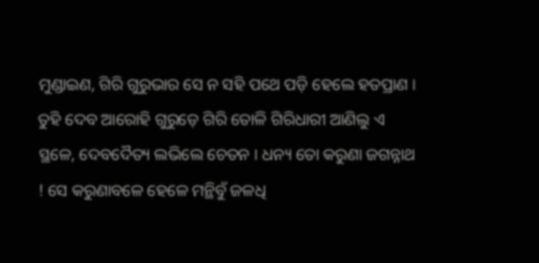ମୁଣ୍ଡାଇଣ, ଗିରି ଗୁରୁଭାର ସେ ନ ସହି ପଥେ ପଡ଼ି ହେଲେ ହତପ୍ରାଣ । ତୁହି ଦେବ ଆରୋହି ଗୁରୁଡ଼େ ଗିରି ତୋଳି ଗିରିଧାରୀ ଆଣିଲୁ ଏ ସ୍ଥଳେ, ଦେବଦୈତ୍ୟ ଲଭିଲେ ଚେତନ । ଧନ୍ୟ ତୋ କରୁଣା ଜଗନ୍ନାଥ ! ସେ କରୁଣାବଳେ ହେଳେ ମନ୍ଥିବୁଁ ଜଳଧି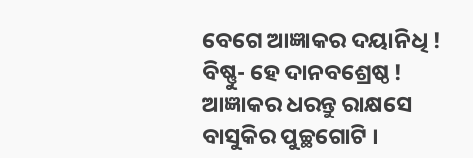ବେଗେ ଆଜ୍ଞାକର ଦୟାନିଧି !
ବିଷ୍ଣୁ- ହେ ଦାନବଶ୍ରେଷ୍ଠ ! ଆଜ୍ଞାକର ଧରନ୍ତୁ ରାକ୍ଷସେ ବାସୁକିର ପୁଚ୍ଛଗୋଟି ।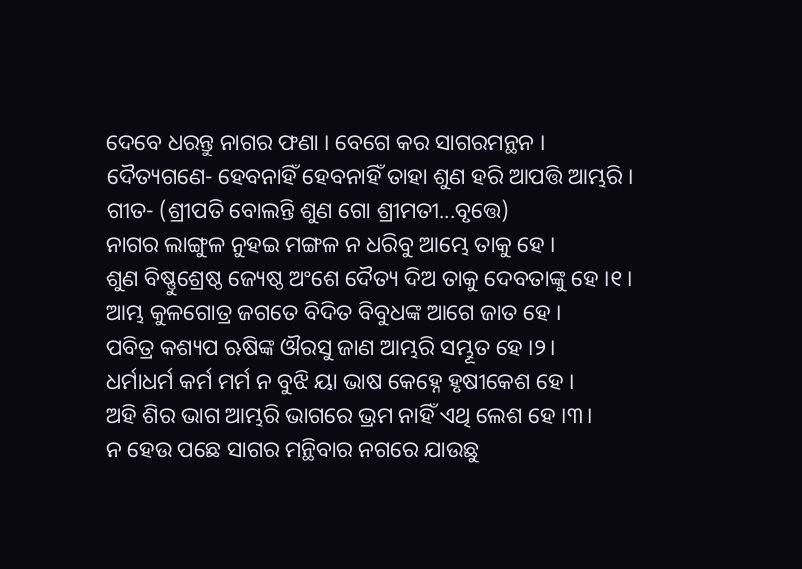ଦେବେ ଧରନ୍ତୁ ନାଗର ଫଣା । ବେଗେ କର ସାଗରମନ୍ଥନ ।
ଦୈତ୍ୟଗଣେ- ହେବନାହିଁ ହେବନାହିଁ ତାହା ଶୁଣ ହରି ଆପତ୍ତି ଆମ୍ଭରି ।
ଗୀତ- (ଶ୍ରୀପତି ବୋଲନ୍ତି ଶୁଣ ଗୋ ଶ୍ରୀମତୀ...ବୃତ୍ତେ)
ନାଗର ଲାଙ୍ଗୁଳ ନୁହଇ ମଙ୍ଗଳ ନ ଧରିବୁ ଆମ୍ଭେ ତାକୁ ହେ ।
ଶୁଣ ବିଷ୍ଣୁଶ୍ରେଷ୍ଠ ଜ୍ୟେଷ୍ଠ ଅଂଶେ ଦୈତ୍ୟ ଦିଅ ତାକୁ ଦେବତାଙ୍କୁ ହେ ।୧।
ଆମ୍ଭ କୁଳଗୋତ୍ର ଜଗତେ ବିଦିତ ବିବୁଧଙ୍କ ଆଗେ ଜାତ ହେ ।
ପବିତ୍ର କଶ୍ୟପ ଋଷିଙ୍କ ଔରସୁ ଜାଣ ଆମ୍ଭରି ସମ୍ଭୂତ ହେ ।୨।
ଧର୍ମାଧର୍ମ କର୍ମ ମର୍ମ ନ ବୁଝି ୟା ଭାଷ କେହ୍ନେ ହୃଷୀକେଶ ହେ ।
ଅହି ଶିର ଭାଗ ଆମ୍ଭରି ଭାଗରେ ଭ୍ରମ ନାହିଁ ଏଥି ଲେଶ ହେ ।୩।
ନ ହେଉ ପଛେ ସାଗର ମନ୍ଥିବାର ନଗରେ ଯାଉଛୁ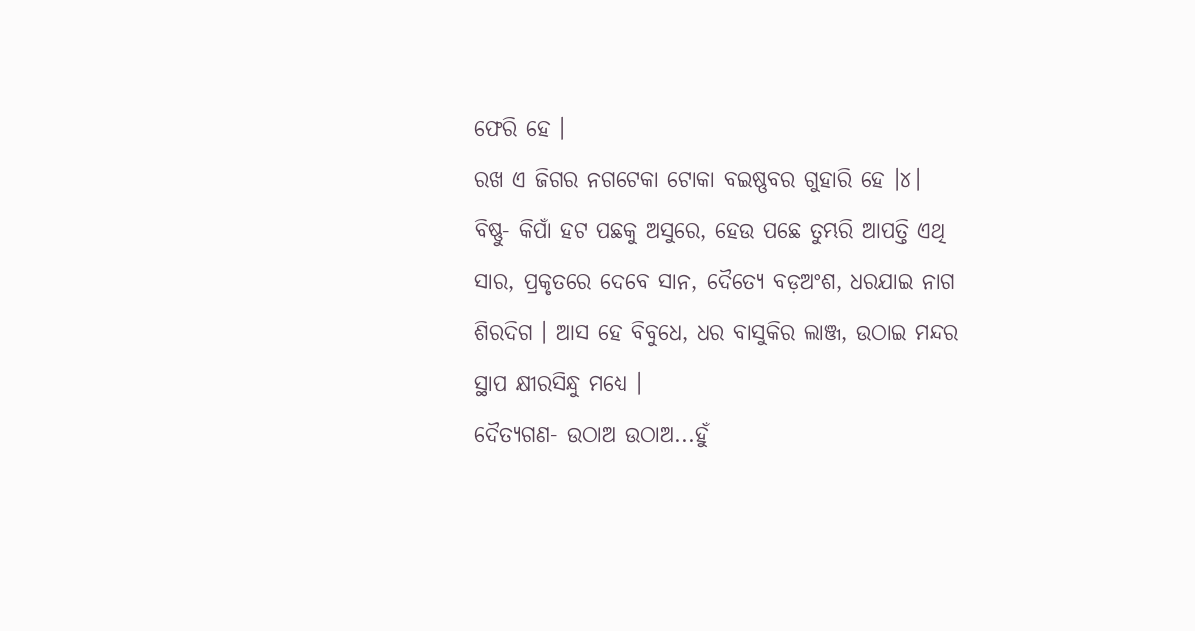ଫେରି ହେ ।
ରଖ ଏ ଜିଗର ନଗଟେକା ଟୋକା ବଇଷ୍ଣବର ଗୁହାରି ହେ ।୪।
ବିଷ୍ଣୁ- କିପାଁ ହଟ ପଛକୁ ଅସୁରେ, ହେଉ ପଛେ ତୁମ୍ଭରି ଆପତ୍ତି ଏଥି ସାର, ପ୍ରକୃତରେ ଦେବେ ସାନ, ଦୈତ୍ୟେ ବଡ଼ଅଂଶ, ଧରଯାଇ ନାଗ ଶିରଦିଗ । ଆସ ହେ ବିବୁଧେ, ଧର ବାସୁକିର ଲାଞ୍ଜ, ଉଠାଇ ମନ୍ଦର ସ୍ଥାପ କ୍ଷୀରସିନ୍ଧୁ ମଧ୍ୟେ ।
ଦୈତ୍ୟଗଣ- ଉଠାଅ ଉଠାଅ...ହୁଁ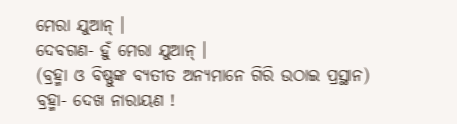ମେରା ଯୁଆନ୍ ।
ଦେବଗଣ- ହୁଁ ମେରା ଯୁଆନ୍ ।
(ବ୍ରହ୍ମା ଓ ବିଷ୍ଣୁଙ୍କ ବ୍ୟତୀତ ଅନ୍ୟମାନେ ଗିରି ଉଠାଇ ପ୍ରସ୍ଥାନ)
ବ୍ରହ୍ମା- ଦେଖ ନାରାୟଣ !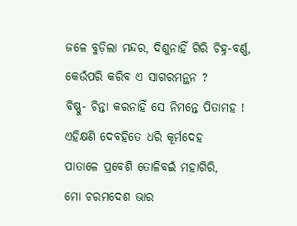ଜଳେ ବୁଡ଼ିଲା ମନ୍ଦର, ଦିଶୁନାହିଁ ଗିରି ଚିହ୍ନ-ବର୍ଣ୍ଣ, କେଉଁପରି କରିବ ଏ ସାଗରମନ୍ଥନ ?
ବିଷ୍ଣୁ- ଚିନ୍ତା କରନାହିଁ ସେ ନିମନ୍ତେ ପିତାମହ !
ଏହିକ୍ଷଣି ଦେବହିତେ ଧରି କୂର୍ମଦେହ
ପାତାଳେ ପ୍ରବେଶି ତୋଳିବଇଁ ମହାଗିରି,
ମୋ ଚରମଦେଶ ଭାର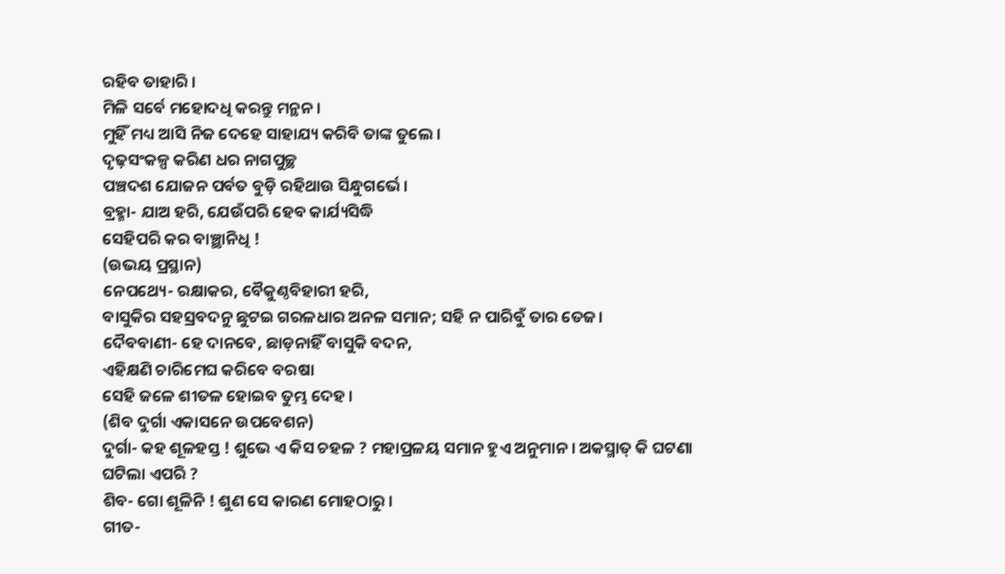ରହିବ ତାହାରି ।
ମିଳି ସର୍ବେ ମହୋଦଧି କରନ୍ତୁ ମନ୍ଥନ ।
ମୁହିଁ ମଧ୍ୟ ଆସି ନିଜ ଦେହେ ସାହାଯ୍ୟ କରିବି ତାଙ୍କ ତୁଲେ ।
ଦୃଢ଼ସଂକଳ୍ପ କରିଣ ଧର ନାଗପୁଚ୍ଛ
ପଞ୍ଚଦଶ ଯୋଜନ ପର୍ବତ ବୁଡ଼ି ରହିଥାଉ ସିନ୍ଧୁଗର୍ଭେ ।
ବ୍ରହ୍ମା- ଯାଅ ହରି, ଯେଉଁପରି ହେବ କାର୍ଯ୍ୟସିଦ୍ଧି
ସେହିପରି କର ବାଞ୍ଛାନିଧି !
(ଉଭୟ ପ୍ରସ୍ଥାନ)
ନେପଥ୍ୟେ- ରକ୍ଷାକର, ବୈକୁଣ୍ଠବିହାରୀ ହରି,
ବାସୁକିର ସହସ୍ରବଦନୁ ଛୁଟଇ ଗରଳଧାର ଅନଳ ସମାନ; ସହି ନ ପାରିବୁଁ ତାର ତେଜ।
ଦୈବବାଣୀ- ହେ ଦାନବେ, ଛାଡ଼ନାହିଁ ବାସୁକି ବଦନ,
ଏହିକ୍ଷଣି ଚାରିମେଘ କରିବେ ବରଷା
ସେହି ଜଳେ ଶୀତଳ ହୋଇବ ତୁମ୍ଭ ଦେହ ।
(ଶିବ ଦୁର୍ଗା ଏକାସନେ ଉପବେଶନ)
ଦୁର୍ଗା- କହ ଶୂଳହସ୍ତ ! ଶୁଭେ ଏ କିସ ଚହଳ ? ମହାପ୍ରଳୟ ସମାନ ହୁଏ ଅନୁମାନ । ଅକସ୍ମାତ୍ କି ଘଟଣା ଘଟିଲା ଏପରି ?
ଶିବ- ଗୋ ଶୂଳିନି ! ଶୁଣ ସେ କାରଣ ମୋହଠାରୁ ।
ଗୀତ-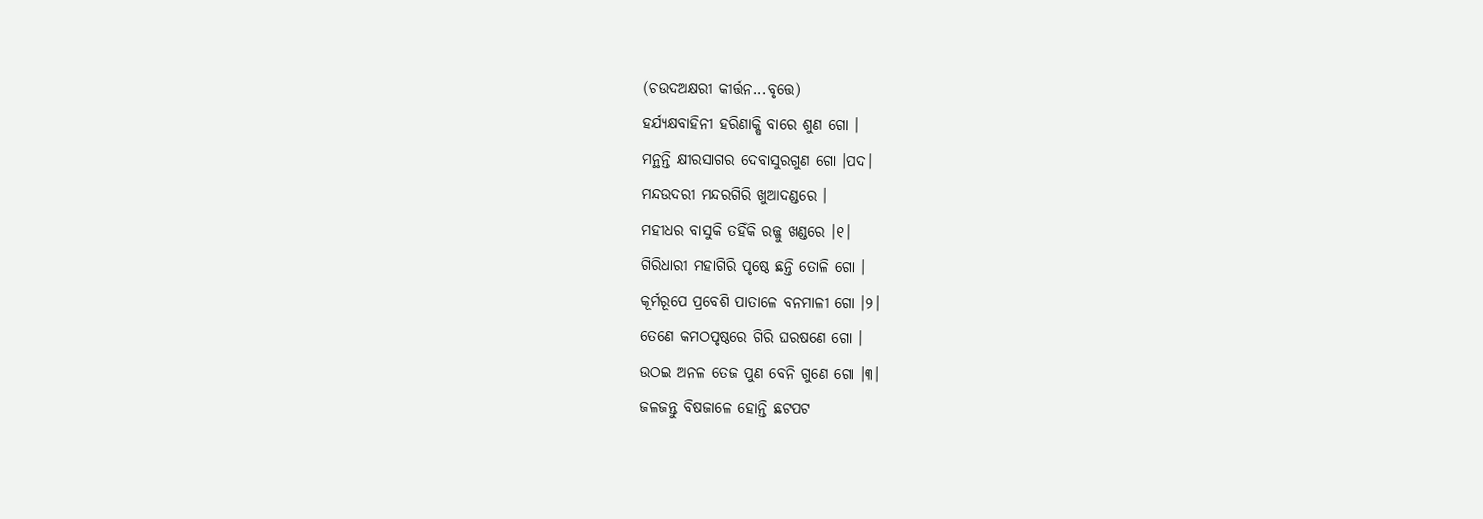(ଚଉଦଅକ୍ଷରୀ କୀର୍ତ୍ତନ...ବୃତ୍ତେ)
ହର୍ଯ୍ୟକ୍ଷବାହିନୀ ହରିଣାକ୍ଷି ବାରେ ଶୁଣ ଗୋ ।
ମନ୍ଥନ୍ତି କ୍ଷୀରସାଗର ଦେବାସୁରଗୁଣ ଗୋ ।ପଦ।
ମନ୍ଦଉଦରୀ ମନ୍ଦରଗିରି ଖୁଆଦଣ୍ଡରେ ।
ମହୀଧର ବାସୁକି ତହିଁକି ରଜ୍ଜୁ ଖଣ୍ଡରେ ।୧।
ଗିରିଧାରୀ ମହାଗିରି ପୃଷ୍ଠେ ଛନ୍ତି ତୋଳି ଗୋ ।
କୂର୍ମରୂପେ ପ୍ରବେଶି ପାତାଳେ ବନମାଳୀ ଗୋ ।୨।
ତେଣେ କମଠପୃଷ୍ଠରେ ଗିରି ଘରଷଣେ ଗୋ ।
ଉଠଇ ଅନଳ ତେଜ ପୁଣ ବେନି ଗୁଣେ ଗୋ ।୩।
ଜଳଜନ୍ତୁ ବିଷଜାଳେ ହୋନ୍ତି ଛଟପଟ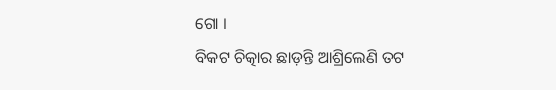ଗୋ ।
ବିକଟ ଚିତ୍କାର ଛାଡ଼ନ୍ତି ଆଶ୍ରିଲେଣି ତଟ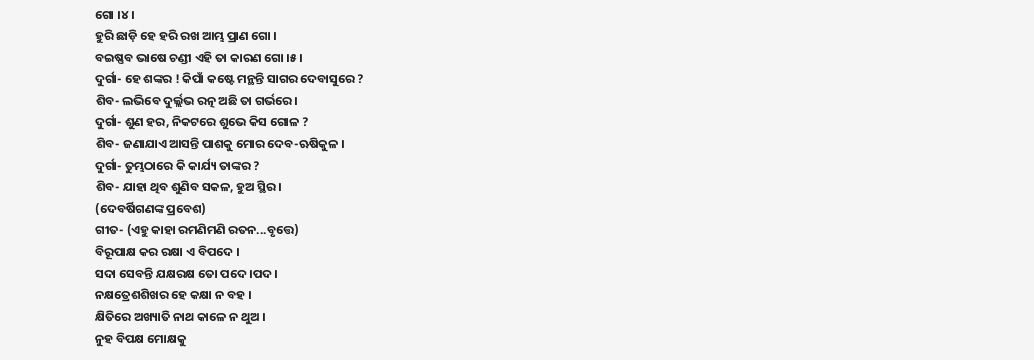ଗୋ ।୪।
ହୁରି ଛାଡ଼ି ହେ ହରି ରଖ ଆମ୍ଭ ପ୍ରାଣ ଗୋ ।
ବଇଷ୍ଣବ ଭାଷେ ଚଣ୍ଡୀ ଏହି ତା କାରଣ ଗୋ ।୫।
ଦୁର୍ଗା- ହେ ଶଙ୍କର ! କିପାଁ କଷ୍ଟେ ମନ୍ଥନ୍ତି ସାଗର ଦେବାସୁରେ ?
ଶିବ- ଲଭିବେ ଦୁର୍ଲ୍ଲଭ ରତ୍ନ ଅଛି ତା ଗର୍ଭରେ ।
ଦୁର୍ଗା- ଶୁଣ ହର, ନିକଟରେ ଶୁଭେ କିସ ଗୋଳ ?
ଶିବ- ଜଣାଯାଏ ଆସନ୍ତି ପାଶକୁ ମୋର ଦେବ-ଋଷିକୁଳ ।
ଦୁର୍ଗା- ତୁମ୍ଭଠାରେ କି କାର୍ଯ୍ୟ ତାଙ୍କର ?
ଶିବ- ଯାହା ଥିବ ଶୁଣିବ ସକଳ, ହୁଅ ସ୍ଥିର ।
(ଦେବର୍ଷିଗଣଙ୍କ ପ୍ରବେଶ)
ଗୀତ- (ଏହୁ କାହା ରମଣିମଣି ରତନ...ବୃତ୍ତେ)
ବିରୂପାକ୍ଷ କର ରକ୍ଷା ଏ ବିପଦେ ।
ସଦା ସେବନ୍ତି ଯକ୍ଷରକ୍ଷ ତୋ ପଦେ ।ପଦ।
ନକ୍ଷତ୍ରେଶଶିଖର ହେ କକ୍ଷା ନ ବହ ।
କ୍ଷିତିରେ ଅଖ୍ୟାତି ନାଥ କାଳେ ନ ଥୁଅ ।
ନୁହ ବିପକ୍ଷ ମୋକ୍ଷକୁ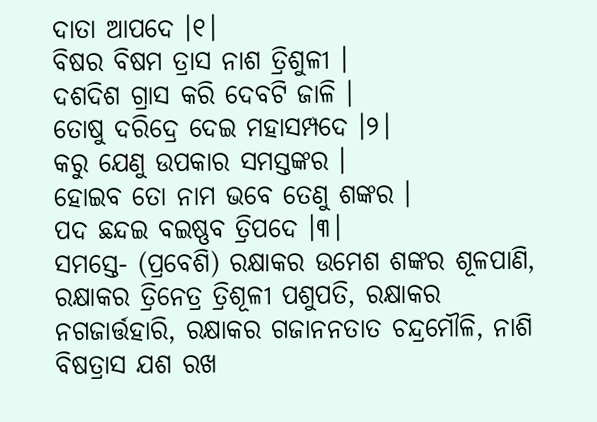ଦାତା ଆପଦେ ।୧।
ବିଷର ବିଷମ ତ୍ରାସ ନାଶ ତ୍ରିଶୁଳୀ ।
ଦଶଦିଶ ଗ୍ରାସ କରି ଦେବଟି ଜାଳି ।
ତୋଷୁ ଦରିଦ୍ରେ ଦେଇ ମହାସମ୍ପଦେ ।୨।
କରୁ ଯେଣୁ ଉପକାର ସମସ୍ତଙ୍କର ।
ହୋଇବ ତୋ ନାମ ଭବେ ତେଣୁ ଶଙ୍କର ।
ପଦ ଛନ୍ଦଇ ବଇଷ୍ଣବ ତ୍ରିପଦେ ।୩।
ସମସ୍ତେ- (ପ୍ରବେଶି) ରକ୍ଷାକର ଉମେଶ ଶଙ୍କର ଶୂଳପାଣି, ରକ୍ଷାକର ତ୍ରିନେତ୍ର ତ୍ରିଶୂଳୀ ପଶୁପତି, ରକ୍ଷାକର ନଗଜାର୍ତ୍ତହାରି, ରକ୍ଷାକର ଗଜାନନତାତ ଚନ୍ଦ୍ରମୌଳି, ନାଶି ବିଷତ୍ରାସ ଯଶ ରଖ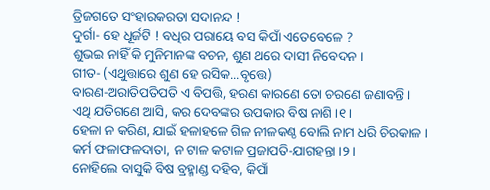ତ୍ରିଜଗତେ ସଂହାରକରତା ସଦାନନ୍ଦ !
ଦୁର୍ଗା- ହେ ଧୂର୍ଜଟି ! ବଧିର ପରାୟେ ବସ କିପାଁ ଏତେବେଳେ ?
ଶୁଭଇ ନାହିଁ କି ମୁନିମାନଙ୍କ ବଚନ, ଶୁଣ ଥରେ ଦାସୀ ନିବେଦନ ।
ଗୀତ- (ଏଥୁତ୍ତାରେ ଶୁଣ ହେ ରସିକ...ବୃତ୍ତେ)
ବାରଣ-ଅରାତିପତିପତି ଏ ବିପତ୍ତି, ହରଣ କାରଣେ ତୋ ଚରଣେ ଜଣାବନ୍ତି ।
ଏଥି ଯତିଗଣେ ଆସି, କର ଦେବଙ୍କର ଉପକାର ବିଷ ନାଶି ।୧।
ହେଳା ନ କରିଣ, ଯାଇଁ ହଳାହଳେ ଗିଳ ନୀଳକଣ୍ଠ ବୋଲି ନାମ ଧରି ଚିରକାଳ ।
କର୍ମ ଫଳାଫଳଦାତା, ନ ଟାଳ କଟାଳ ପ୍ରଜାପତି-ଯାଗହନ୍ତା ।୨।
ନୋହିଲେ ବାସୁକି ବିଷ ବ୍ରହ୍ମାଣ୍ଡ ଦହିବ, କିପାଁ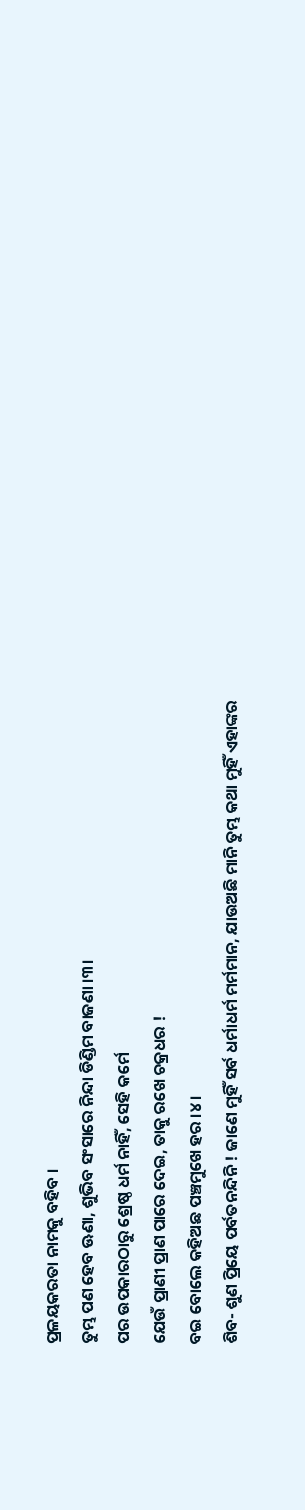ପ୍ରଳୟକରତା ନାମକୁ ବହିବ ।
ତୁମ୍ଭ ପଣ ହେବ ଊଣା, ଶୁଭିବ ସଂସାରେ ନିନ୍ଦା ଡିଣ୍ଡିମ ବାଜଣା ।୩।
ପର ଉପକାରଠାରୁ ଶ୍ରେଷ୍ଠ ଧର୍ମ ନାହିଁ, ସେହି କର୍ମେ
ଯେଉଁ ପ୍ରାଣୀ ପ୍ରାଣ ପାରେ ଦେଇ, ତାକୁ ରଖେ ଚକ୍ରଧର !
ବଇ ବୋଲେ କହିଅଛ ପଞ୍ଚମୁଖେ ହର ।୪।
ଶିବ- ଶୁଣ ପ୍ରିୟେ ପର୍ବତନନ୍ଦିନି ! ଜାଣେ ମୁହିଁ ସର୍ବ ଧର୍ମାଧର୍ମ ମର୍ମମାନ, ଯାଉଅଛି ମାନି ତୁମ୍ଭ କଥା ମୁହିଁ ଏହାଙ୍କର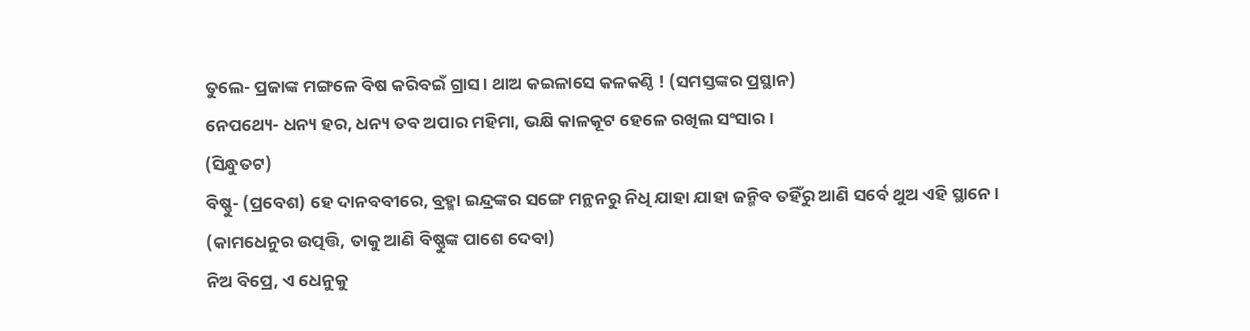ତୁଲେ- ପ୍ରଜାଙ୍କ ମଙ୍ଗଳେ ବିଷ କରିବଇଁ ଗ୍ରାସ । ଥାଅ କଇଳାସେ କଳକଣ୍ଠି ! (ସମସ୍ତଙ୍କର ପ୍ରସ୍ଥାନ)
ନେପଥ୍ୟେ- ଧନ୍ୟ ହର, ଧନ୍ୟ ତବ ଅପାର ମହିମା, ଭକ୍ଷି କାଳକୂଟ ହେଳେ ରଖିଲ ସଂସାର ।
(ସିନ୍ଧୁତଟ)
ବିଷ୍ଣୁ- (ପ୍ରବେଶ) ହେ ଦାନବବୀରେ, ବ୍ରହ୍ମା ଇନ୍ଦ୍ରଙ୍କର ସଙ୍ଗେ ମନ୍ଥନରୁ ନିଧି ଯାହା ଯାହା ଜନ୍ମିବ ତହିଁରୁ ଆଣି ସର୍ବେ ଥୁଅ ଏହି ସ୍ଥାନେ ।
(କାମଧେନୁର ଉତ୍ପତ୍ତି, ତାକୁ ଆଣି ବିଷ୍ଣୁଙ୍କ ପାଶେ ଦେବା)
ନିଅ ବିପ୍ରେ, ଏ ଧେନୁକୁ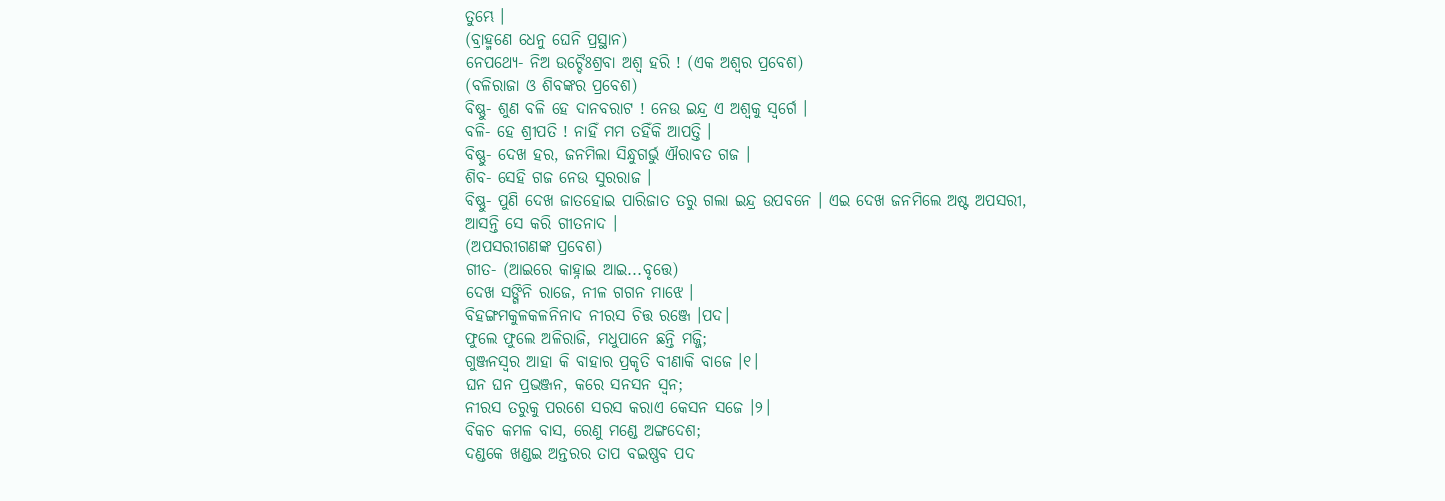ତୁମ୍ଭେ ।
(ବ୍ରାହ୍ମଣେ ଧେନୁ ଘେନି ପ୍ରସ୍ଥାନ)
ନେପଥ୍ୟେ- ନିଅ ଉଚ୍ଚୈଃଶ୍ରବା ଅଶ୍ୱ ହରି ! (ଏକ ଅଶ୍ୱର ପ୍ରବେଶ)
(ବଳିରାଜା ଓ ଶିବଙ୍କର ପ୍ରବେଶ)
ବିଷ୍ଣୁ- ଶୁଣ ବଳି ହେ ଦାନବରାଟ ! ନେଉ ଇନ୍ଦ୍ର ଏ ଅଶ୍ୱକୁ ସ୍ୱର୍ଗେ ।
ବଳି- ହେ ଶ୍ରୀପତି ! ନାହିଁ ମମ ତହିଁକି ଆପତ୍ତି ।
ବିଷ୍ଣୁ- ଦେଖ ହର, ଜନମିଲା ସିନ୍ଧୁଗର୍ଭୁ ଐରାବତ ଗଜ ।
ଶିବ- ସେହି ଗଜ ନେଉ ସୁରରାଜ ।
ବିଷ୍ଣୁ- ପୁଣି ଦେଖ ଜାତହୋଇ ପାରିଜାତ ତରୁ ଗଲା ଇନ୍ଦ୍ର ଉପବନେ । ଏଇ ଦେଖ ଜନମିଲେ ଅଷ୍ଟ ଅପସରୀ, ଆସନ୍ତି ସେ କରି ଗୀତନାଦ ।
(ଅପସରୀଗଣଙ୍କ ପ୍ରବେଶ)
ଗୀତ- (ଆଇରେ କାହ୍ନାଇ ଆଇ...ବୃତ୍ତେ)
ଦେଖ ସଙ୍ଗିନି ରାଜେ, ନୀଳ ଗଗନ ମାଝେ ।
ବିହଙ୍ଗମକୁଳକଳନିନାଦ ନୀରସ ଚିତ୍ତ ରଞ୍ଜେ ।ପଦ।
ଫୁଲେ ଫୁଲେ ଅଳିରାଜି, ମଧୁପାନେ ଛନ୍ତି ମଜ୍ଜି;
ଗୁଞ୍ଜନସ୍ୱର ଆହା କି ବାହାର ପ୍ରକୃତି ବୀଣାକି ବାଜେ ।୧।
ଘନ ଘନ ପ୍ରଭଞ୍ଜନ, କରେ ସନସନ ସ୍ୱନ;
ନୀରସ ତରୁକୁ ପରଶେ ସରସ କରାଏ କେସନ ସଜେ ।୨।
ବିକଚ କମଳ ବାସ, ରେଣୁ ମଣ୍ଡେ ଅଙ୍ଗଦେଶ;
ଦଣ୍ଡକେ ଖଣ୍ଡଇ ଅନ୍ତରର ତାପ ବଇଷ୍ଣବ ପଦ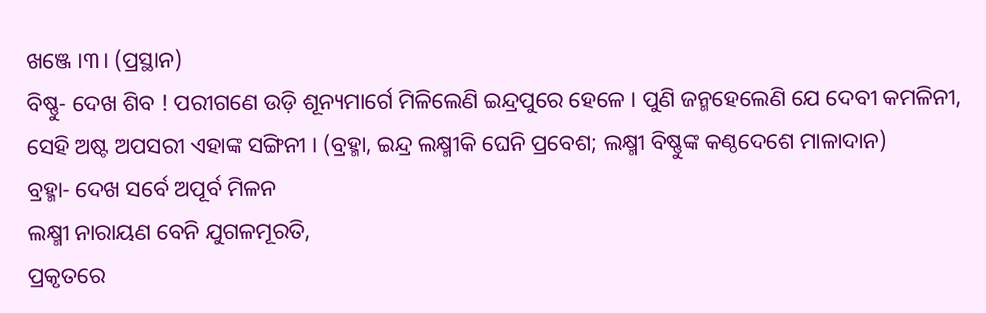ଖଞ୍ଜେ ।୩। (ପ୍ରସ୍ଥାନ)
ବିଷ୍ଣୁ- ଦେଖ ଶିବ ! ପରୀଗଣେ ଉଡ଼ି ଶୂନ୍ୟମାର୍ଗେ ମିଳିଲେଣି ଇନ୍ଦ୍ରପୁରେ ହେଳେ । ପୁଣି ଜନ୍ମହେଲେଣି ଯେ ଦେବୀ କମଳିନୀ, ସେହି ଅଷ୍ଟ ଅପସରୀ ଏହାଙ୍କ ସଙ୍ଗିନୀ । (ବ୍ରହ୍ମା, ଇନ୍ଦ୍ର ଲକ୍ଷ୍ମୀକି ଘେନି ପ୍ରବେଶ; ଲକ୍ଷ୍ମୀ ବିଷ୍ଣୁଙ୍କ କଣ୍ଠଦେଶେ ମାଳାଦାନ)
ବ୍ରହ୍ମା- ଦେଖ ସର୍ବେ ଅପୂର୍ବ ମିଳନ
ଲକ୍ଷ୍ମୀ ନାରାୟଣ ବେନି ଯୁଗଳମୂରତି,
ପ୍ରକୃତରେ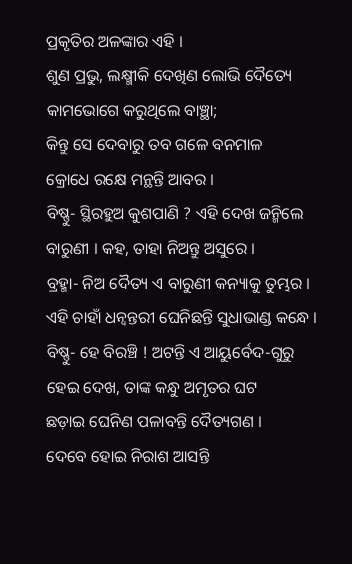ପ୍ରକୃତିର ଅଳଙ୍କାର ଏହି ।
ଶୁଣ ପ୍ରଭୁ, ଲକ୍ଷ୍ମୀକି ଦେଖିଣ ଲୋଭି ଦୈତ୍ୟେ
କାମଭୋଗେ କରୁଥିଲେ ବାଞ୍ଛା;
କିନ୍ତୁ ସେ ଦେବାରୁ ତବ ଗଳେ ବନମାଳ
କ୍ରୋଧେ ରକ୍ଷେ ମନ୍ଥନ୍ତି ଆବର ।
ବିଷ୍ଣୁ- ସ୍ଥିରହୁଅ କୁଶପାଣି ? ଏହି ଦେଖ ଜନ୍ମିଲେ ବାରୁଣୀ । କହ, ତାହା ନିଅନ୍ତୁ ଅସୁରେ ।
ବ୍ରହ୍ମା- ନିଅ ଦୈତ୍ୟ ଏ ବାରୁଣୀ କନ୍ୟାକୁ ତୁମ୍ଭର ।
ଏହି ଚାହାଁ ଧନ୍ୱନ୍ତରୀ ଘେନିଛନ୍ତି ସୁଧାଭାଣ୍ଡ କନ୍ଧେ ।
ବିଷ୍ଣୁ- ହେ ବିରଞ୍ଚି ! ଅଟନ୍ତି ଏ ଆୟୁର୍ବେଦ-ଗୁରୁ
ହେଇ ଦେଖ, ତାଙ୍କ କନ୍ଧୁ ଅମୃତର ଘଟ
ଛଡ଼ାଇ ଘେନିଣ ପଳାବନ୍ତି ଦୈତ୍ୟଗଣ ।
ଦେବେ ହୋଇ ନିରାଶ ଆସନ୍ତି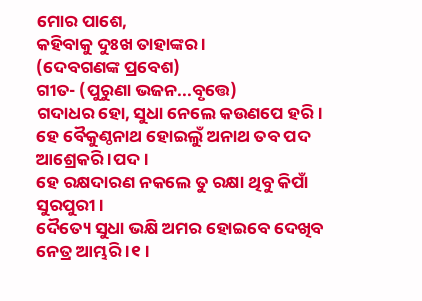ମୋର ପାଶେ,
କହିବାକୁ ଦୁଃଖ ତାହାଙ୍କର ।
(ଦେବଗଣଙ୍କ ପ୍ରବେଶ)
ଗୀତ- (ପୁରୁଣା ଭଜନ...ବୃତ୍ତେ)
ଗଦାଧର ହୋ, ସୁଧା ନେଲେ କଉଣପେ ହରି ।
ହେ ବୈକୁଣ୍ଠନାଥ ହୋଇଲୁଁ ଅନାଥ ତବ ପଦ ଆଶ୍ରେକରି ।ପଦ।
ହେ ରକ୍ଷଦାରଣ ନକଲେ ତୁ ରକ୍ଷା ଥିବୁ କିପାଁ ସୁରପୁରୀ ।
ଦୈତ୍ୟେ ସୁଧା ଭକ୍ଷି ଅମର ହୋଇବେ ଦେଖିବ ନେତ୍ର ଆମ୍ଭରି ।୧।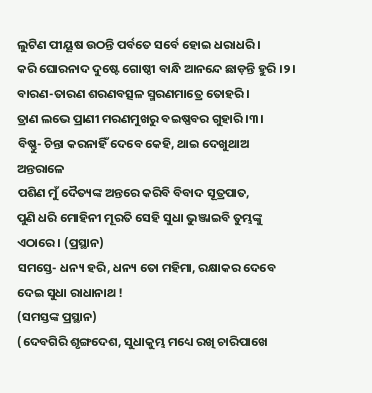ଲୁଟିଣ ପୀୟୂଷ ଉଠନ୍ତି ପର୍ବତେ ସର୍ବେ ହୋଇ ଧରାଧରି ।
କରି ଘୋରନାଦ ଦୁଷ୍ଟେ ଗୋଷ୍ଠୀ ବାନ୍ଧି ଆନନ୍ଦେ ଛାଡ଼ନ୍ତି ହୁରି ।୨।
ବାରଣ-ତାରଣ ଶରଣବତ୍ସଳ ସ୍ମରଣମାତ୍ରେ ତୋହରି ।
ତ୍ରାଣ ଲଭେ ପ୍ରାଣୀ ମରଣମୁଖରୁ ବଇଷ୍ଣବର ଗୁହାରି ।୩।
ବିଷ୍ଣୁ- ଚିନ୍ତା କରନାହିଁ ଦେବେ କେହି, ଥାଇ ଦେଖୁଥାଅ ଅନ୍ତରାଳେ
ପଶିଣ ମୁଁ ଦୈତ୍ୟଙ୍କ ଅନ୍ତରେ କରିବି ବିବାଦ ସୂତ୍ରପାତ,
ପୁଣି ଧରି ମୋହିନୀ ମୂରତି ସେହି ସୁଧା ଭୁଞ୍ଜାଇବି ତୁମ୍ଭଙ୍କୁ ଏଠାରେ । (ପ୍ରସ୍ଥାନ)
ସମସ୍ତେ- ଧନ୍ୟ ହରି, ଧନ୍ୟ ତୋ ମହିମା, ରକ୍ଷାକର ଦେବେ ଦେଇ ସୁଧା ରାଧାନାଥ !
(ସମସ୍ତଙ୍କ ପ୍ରସ୍ଥାନ)
(ଦେବଗିରି ଶୃଙ୍ଗଦେଶ, ସୁଧାକୁମ୍ଭ ମଧ୍ୟେ ରଖି ଚାରିପାଖେ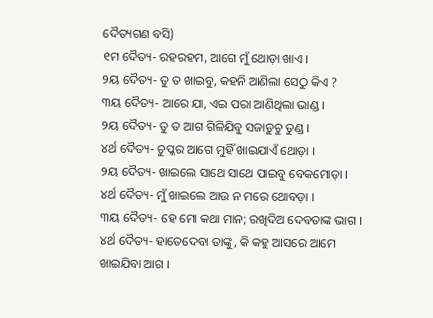ଦୈତ୍ୟଗଣ ବସି)
୧ମ ଦୈତ୍ୟ- ରହରହମ, ଆଗେ ମୁଁ ଥୋଡ଼ା ଖାଏ ।
୨ୟ ଦୈତ୍ୟ- ତୁ ତ ଖାଇବୁ, କହନି ଆଣିଲା ସେଠୁ କିଏ ?
୩ୟ ଦୈତ୍ୟ- ଆରେ ଯା, ଏଇ ପରା ଆଣିଥିଲା ଭାଣ୍ଡ ।
୨ୟ ଦୈତ୍ୟ- ତୁ ତ ଆଗ ଗିଳିଯିବୁ ସଜାଡ଼ୁଚୁ ତୁଣ୍ଡ ।
୪ର୍ଥ ଦୈତ୍ୟ- ଚୁପ୍କର ଆଗେ ମୁହିଁ ଖାଇଯାଏଁ ଥୋଡ଼ା ।
୨ୟ ଦୈତ୍ୟ- ଖାଇଲେ ସାଥେ ସାଥେ ପାଇବୁ ବେକମୋଡ଼ା ।
୪ର୍ଥ ଦୈତ୍ୟ- ମୁଁ ଖାଇଲେ ଆଉ ନ ମରେ ଥୋବଡ଼ା ।
୩ୟ ଦୈତ୍ୟ- ହେ ମୋ କଥା ମାନ; ରଖିଦିଅ ଦେବତାଙ୍କ ଭାଗ ।
୪ର୍ଥ ଦୈତ୍ୟ- ହାତେଦେବା ତାଙ୍କୁ, କି କହୁ ଆସରେ ଆମେ ଖାଇଯିବା ଆଗ ।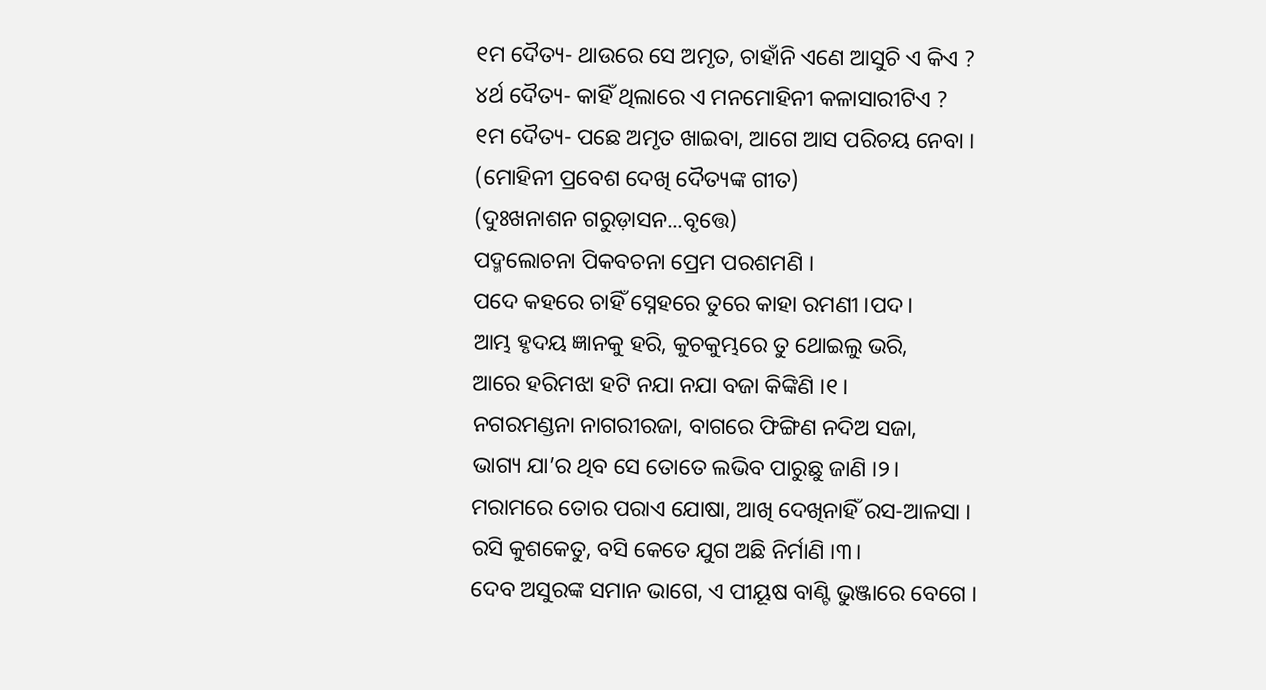୧ମ ଦୈତ୍ୟ- ଥାଉରେ ସେ ଅମୃତ, ଚାହାଁନି ଏଣେ ଆସୁଚି ଏ କିଏ ?
୪ର୍ଥ ଦୈତ୍ୟ- କାହିଁ ଥିଲାରେ ଏ ମନମୋହିନୀ କଳାସାରୀଟିଏ ?
୧ମ ଦୈତ୍ୟ- ପଛେ ଅମୃତ ଖାଇବା, ଆଗେ ଆସ ପରିଚୟ ନେବା ।
(ମୋହିନୀ ପ୍ରବେଶ ଦେଖି ଦୈତ୍ୟଙ୍କ ଗୀତ)
(ଦୁଃଖନାଶନ ଗରୁଡ଼ାସନ...ବୃତ୍ତେ)
ପଦ୍ମଲୋଚନା ପିକବଚନା ପ୍ରେମ ପରଶମଣି ।
ପଦେ କହରେ ଚାହିଁ ସ୍ନେହରେ ତୁରେ କାହା ରମଣୀ ।ପଦ।
ଆମ୍ଭ ହୃଦୟ ଜ୍ଞାନକୁ ହରି, କୁଚକୁମ୍ଭରେ ତୁ ଥୋଇଲୁ ଭରି,
ଆରେ ହରିମଝା ହଟି ନଯା ନଯା ବଜା କିଙ୍କିଣି ।୧।
ନଗରମଣ୍ଡନା ନାଗରୀରଜା, ବାଗରେ ଫିଙ୍ଗିଣ ନଦିଅ ସଜା,
ଭାଗ୍ୟ ଯା’ର ଥିବ ସେ ତୋତେ ଲଭିବ ପାରୁଛୁ ଜାଣି ।୨।
ମରାମରେ ତୋର ପରାଏ ଯୋଷା, ଆଖି ଦେଖିନାହିଁ ରସ-ଆଳସା ।
ରସି କୁଶକେତୁ, ବସି କେତେ ଯୁଗ ଅଛି ନିର୍ମାଣି ।୩।
ଦେବ ଅସୁରଙ୍କ ସମାନ ଭାଗେ, ଏ ପୀୟୂଷ ବାଣ୍ଟି ଭୁଞ୍ଜାରେ ବେଗେ ।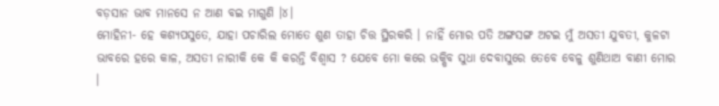ବଡ଼ସାନ ଭାବ ମାନସେ ନ ଆଣ ବଇ ମାଗୁଣି ।୪।
ମୋହିନୀ- ହେ କଶ୍ୟପସୁତେ, ଯାହା ପଚାରିଲ ମୋତେ ଶୁଣ ତାହା ଚିତ୍ତ ସ୍ଥିରକରି । ନାହିଁ ମୋର ପତି ଅଙ୍ଗସଙ୍ଗ ଅଟଇ ମୁଁ ଅସତୀ ଯୁବତୀ, କୁଳଟା ଭାବରେ ହରେ କାଳ, ଅସତୀ ନାରୀକି କେ କି କରନ୍ତି ବିଶ୍ୱାସ ? ଯେବେ ମୋ କରେ ଭକ୍ଷିବ ସୁଧା ଦେବାସୁରେ ତେବେ ବେଳୁ ଶୁଣିଥାଅ ବାଣୀ ମୋର ।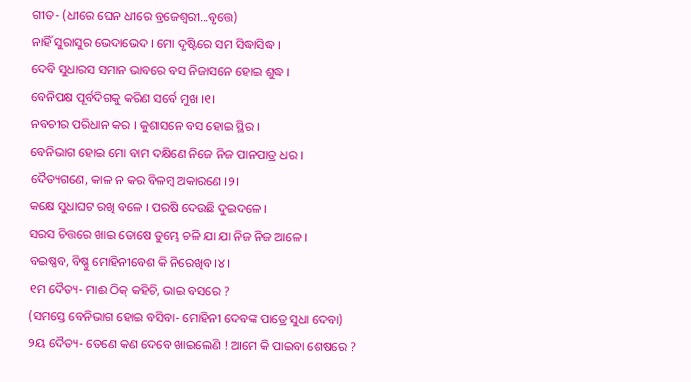ଗୀତ- (ଧୀରେ ଘେନ ଧୀରେ ବ୍ରଜେଶ୍ୱରୀ...ବୃତ୍ତେ)
ନାହିଁ ସୁରାସୁର ଭେଦାଭେଦ । ମୋ ଦୃଷ୍ଟିରେ ସମ ସିଦ୍ଧାସିଦ୍ଧ ।
ଦେବି ସୁଧାରସ ସମାନ ଭାବରେ ବସ ନିଜାସନେ ହୋଇ ଶୁଦ୍ଧ ।
ବେନିପକ୍ଷ ପୂର୍ବଦିଗକୁ କରିଣ ସର୍ବେ ମୁଖ ।୧।
ନବଚୀର ପରିଧାନ କର । କୁଶାସନେ ବସ ହୋଇ ସ୍ଥିର ।
ବେନିଭାଗ ହୋଇ ମୋ ବାମ ଦକ୍ଷିଣେ ନିଜେ ନିଜ ପାନପାତ୍ର ଧର ।
ଦୈତ୍ୟଗଣେ, କାଳ ନ କର ବିଳମ୍ବ ଅକାରଣେ ।୨।
କକ୍ଷେ ସୁଧାଘଟ ରଖି ବଳେ । ପରଷି ଦେଉଛି ଦୁଇଦଳେ ।
ସରସ ଚିତ୍ତରେ ଖାଇ ତୋଷେ ତୁମ୍ଭେ ଚଳି ଯା ଯା ନିଜ ନିଜ ଆଳେ ।
ବଇଷ୍ଣବ, ବିଷ୍ଣୁ ମୋହିନୀବେଶ କି ନିରେଖିବ ।୪।
୧ମ ଦୈତ୍ୟ- ମାଈ ଠିକ୍ କହିଚି, ଭାଇ ବସରେ ?
(ସମସ୍ତେ ବେନିଭାଗ ହୋଇ ବସିବା- ମୋହିନୀ ଦେବଙ୍କ ପାତ୍ରେ ସୁଧା ଦେବା)
୨ୟ ଦୈତ୍ୟ- ତେଣେ କଣ ଦେବେ ଖାଇଲେଣି ! ଆମେ କି ପାଇବା ଶେଷରେ ?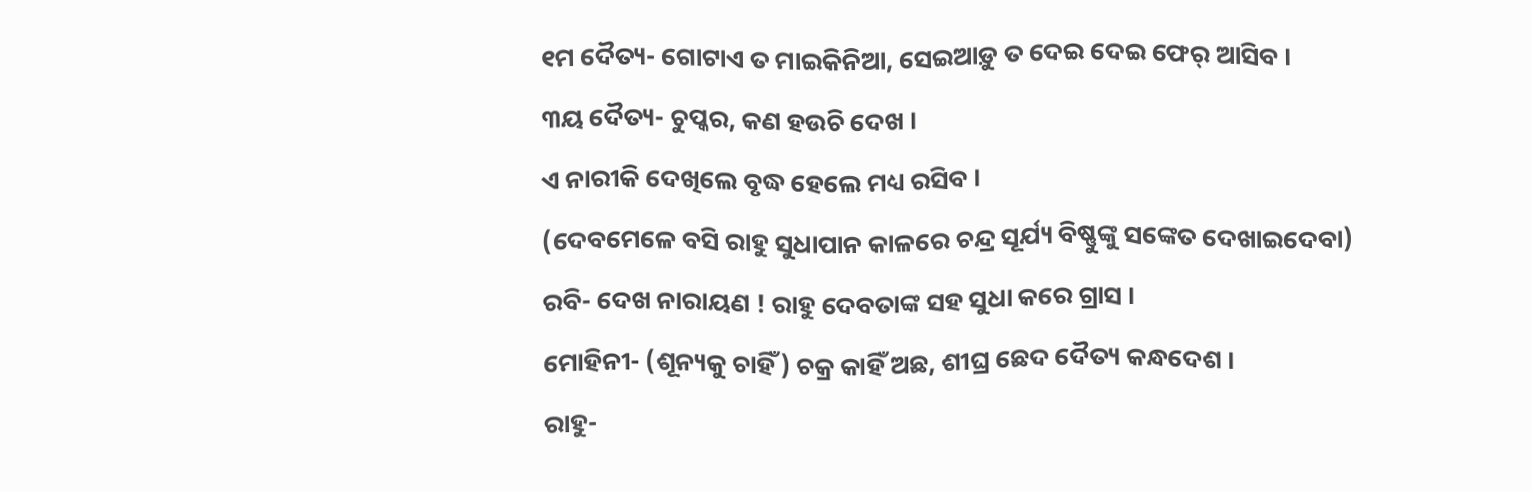୧ମ ଦୈତ୍ୟ- ଗୋଟାଏ ତ ମାଇକିନିଆ, ସେଇଆଡ଼ୁ ତ ଦେଇ ଦେଇ ଫେର୍ ଆସିବ ।
୩ୟ ଦୈତ୍ୟ- ଚୁପ୍କର, କଣ ହଉଚି ଦେଖ ।
ଏ ନାରୀକି ଦେଖିଲେ ବୃଦ୍ଧ ହେଲେ ମଧ୍ୟ ରସିବ ।
(ଦେବମେଳେ ବସି ରାହୁ ସୁଧାପାନ କାଳରେ ଚନ୍ଦ୍ର ସୂର୍ଯ୍ୟ ବିଷ୍ଣୁଙ୍କୁ ସଙ୍କେତ ଦେଖାଇଦେବା)
ରବି- ଦେଖ ନାରାୟଣ ! ରାହୁ ଦେବତାଙ୍କ ସହ ସୁଧା କରେ ଗ୍ରାସ ।
ମୋହିନୀ- (ଶୂନ୍ୟକୁ ଚାହିଁ) ଚକ୍ର କାହିଁ ଅଛ, ଶୀଘ୍ର ଛେଦ ଦୈତ୍ୟ କନ୍ଧଦେଶ ।
ରାହୁ-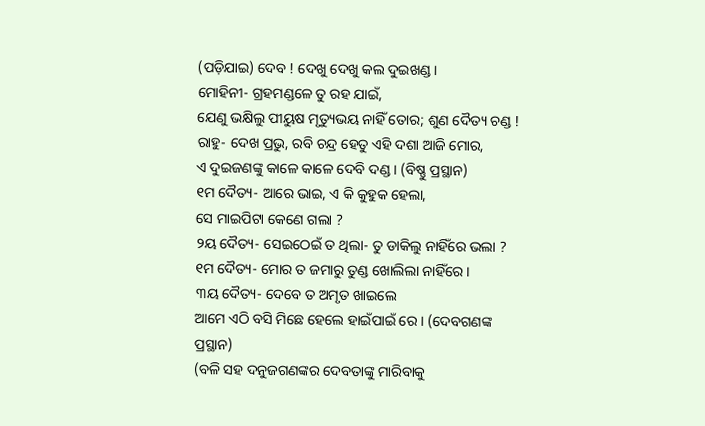(ପଡ଼ିଯାଇ) ଦେବ ! ଦେଖୁ ଦେଖୁ କଲ ଦୁଇଖଣ୍ଡ ।
ମୋହିନୀ- ଗ୍ରହମଣ୍ଡଳେ ତୁ ରହ ଯାଇଁ,
ଯେଣୁ ଭକ୍ଷିଲୁ ପୀୟୁଷ ମୃତ୍ୟୁଭୟ ନାହିଁ ତୋର; ଶୁଣ ଦୈତ୍ୟ ଚଣ୍ଡ !
ରାହୁ- ଦେଖ ପ୍ରଭୁ, ରବି ଚନ୍ଦ୍ର ହେତୁ ଏହି ଦଶା ଆଜି ମୋର,
ଏ ଦୁଇଜଣଙ୍କୁ କାଳେ କାଳେ ଦେବି ଦଣ୍ଡ । (ବିଷ୍ଣୁ ପ୍ରସ୍ଥାନ)
୧ମ ଦୈତ୍ୟ- ଆରେ ଭାଇ, ଏ କି କୁହୁକ ହେଲା,
ସେ ମାଇପିଟା କେଣେ ଗଲା ?
୨ୟ ଦୈତ୍ୟ- ସେଇଠେଇଁ ତ ଥିଲା- ତୁ ଡାକିଲୁ ନାହିଁରେ ଭଲା ?
୧ମ ଦୈତ୍ୟ- ମୋର ତ ଜମାରୁ ତୁଣ୍ଡ ଖୋଲିଲା ନାହିଁରେ ।
୩ୟ ଦୈତ୍ୟ- ଦେବେ ତ ଅମୃତ ଖାଇଲେ
ଆମେ ଏଠି ବସି ମିଛେ ହେଲେ ହାଇଁପାଇଁ ରେ । (ଦେବଗଣଙ୍କ ପ୍ରସ୍ଥାନ)
(ବଳି ସହ ଦନୁଜଗଣଙ୍କର ଦେବତାଙ୍କୁ ମାରିବାକୁ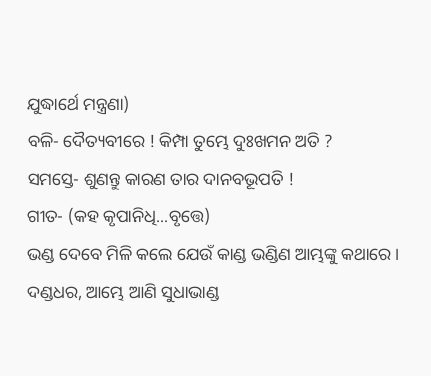ଯୁଦ୍ଧାର୍ଥେ ମନ୍ତ୍ରଣା)
ବଳି- ଦୈତ୍ୟବୀରେ ! କିମ୍ପା ତୁମ୍ଭେ ଦୁଃଖମନ ଅତି ?
ସମସ୍ତେ- ଶୁଣନ୍ତୁ କାରଣ ତାର ଦାନବଭୂପତି !
ଗୀତ- (କହ କୃପାନିଧି...ବୃତ୍ତେ)
ଭଣ୍ଡ ଦେବେ ମିଳି କଲେ ଯେଉଁ କାଣ୍ଡ ଭଣ୍ଡିଣ ଆମ୍ଭଙ୍କୁ କଥାରେ ।
ଦଣ୍ଡଧର, ଆମ୍ଭେ ଆଣି ସୁଧାଭାଣ୍ଡ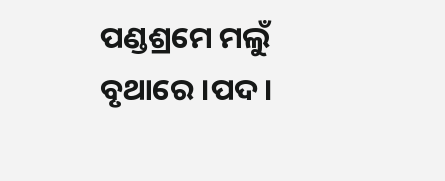ପଣ୍ଡଶ୍ରମେ ମଲୁଁ ବୃଥାରେ ।ପଦ।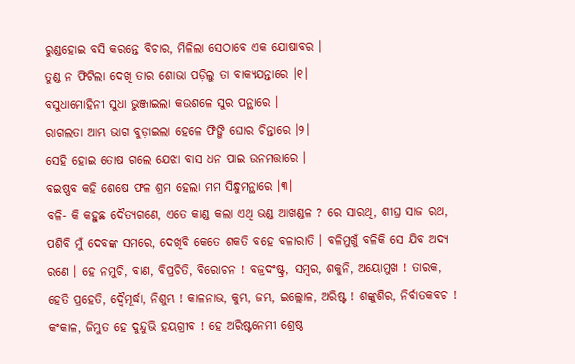ରୁଣ୍ଡହୋଇ ବସି କରନ୍ତେ ବିଚାର, ମିଳିଲା ସେଠାବେ ଏକ ଯୋଷାବର ।
ତୁଣ୍ଡ ନ ଫିଟିଲା ଦେଖି ତାର ଶୋଭା ପଡ଼ିଲୁ ତା ବାକ୍ୟଯନ୍ତାରେ ।୧।
ବସୁଧାମୋହିନୀ ସୁଧା ଭୁଞ୍ଜାଇଲା କଉଶଳେ ସୁର ପନ୍ଥାରେ ।
ରାଗଲତା ଆମ୍ଭ ଭାଗ ବୁଡ଼ାଇଲା ହେଳେ ଫିଙ୍ଗି ଘୋର ଚିନ୍ତାରେ ।୨।
ସେହି ହୋଇ ତୋଷ ଗଲେ ଯେଝା ବାସ ଧନ ପାଇ ଉନମତ୍ତାରେ ।
ବଇଷ୍ଣବ କହି ଶେଷେ ଫଳ ଶ୍ରମ ହେଲା ମମ ସିନ୍ଧୁମନ୍ଥାରେ ।୩।
ବଳି- କି କହୁଛ ଦୈତ୍ୟଗଣେ, ଏତେ କାଣ୍ଡ କଲା ଏଥି ଭଣ୍ଡ ଆଖଣ୍ଡଳ ? ରେ ସାରଥି, ଶୀଘ୍ର ସାଜ ରଥ, ପଶିବି ମୁଁ ଦେବଙ୍କ ସମରେ, ଦେଖିବି କେତେ ଶକତି ବହେ ବଳାରାତି । ବଳିମୁଖୁଁ ବଳିକି ସେ ଯିବ ଅଦ୍ୟ ରଣେ । ହେ ନମୁଚି, ବାଣ, ବିପ୍ରଚିତି, ବିରୋଚନ ! ବଜ୍ରଦଂଷ୍ଟ୍ର, ସମ୍ବର, ଶକୁନି, ଅୟୋମୁଖ ! ତାରକ, ହେତି ପ୍ରହେତି, ଦ୍ୱୈମୂର୍ଦ୍ଧା, ନିଶୁମ୍ଭ ! କାଳନାଭ, କୁମ୍ଭ, ଜମ୍ଭ, ଇଲ୍ଲୋଳ, ଅରିଷ୍ଟ ! ଶଙ୍କୁଶିର, ନିର୍ବାତକବଚ ! କଂକାଳ, ଜିମ୍ଭୁତ ହେ ଦୁନ୍ଦୁଭି ହୟଗ୍ରୀବ ! ହେ ଅରିଷ୍ଟନେମୀ ଶ୍ରେଷ୍ଠ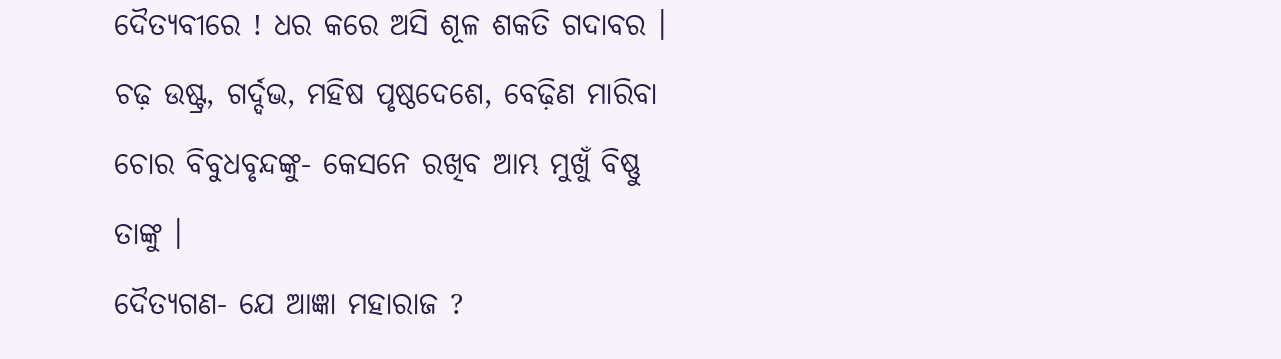ଦୈତ୍ୟବୀରେ ! ଧର କରେ ଅସି ଶୂଳ ଶକତି ଗଦାବର । ଚଢ଼ ଉଷ୍ଟ୍ର, ଗର୍ଦ୍ଦଭ, ମହିଷ ପୃଷ୍ଠଦେଶେ, ବେଢ଼ିଣ ମାରିବା ଚୋର ବିବୁଧବୃନ୍ଦଙ୍କୁ- କେସନେ ରଖିବ ଆମ୍ଭ ମୁଖୁଁ ବିଷ୍ଣୁ ତାଙ୍କୁ ।
ଦୈତ୍ୟଗଣ- ଯେ ଆଜ୍ଞା ମହାରାଜ ?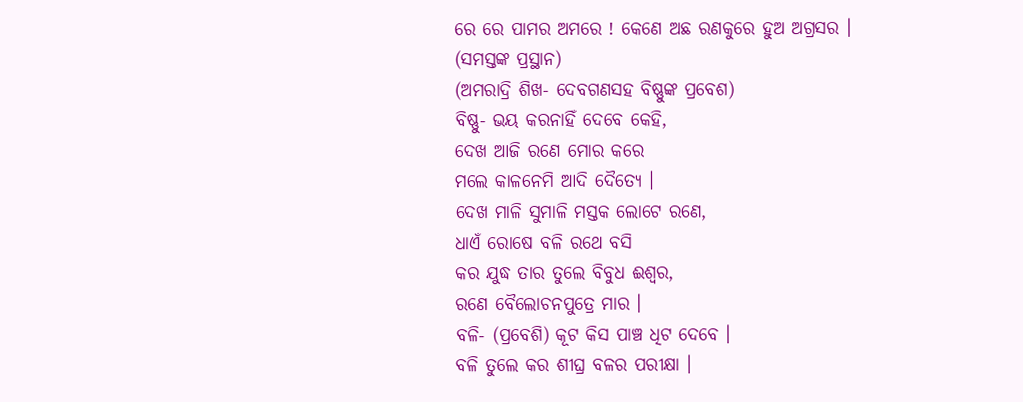ରେ ରେ ପାମର ଅମରେ ! କେଣେ ଅଛ ରଣକୁରେ ହୁଅ ଅଗ୍ରସର ।
(ସମସ୍ତଙ୍କ ପ୍ରସ୍ଥାନ)
(ଅମରାଦ୍ରି ଶିଖ- ଦେବଗଣସହ ବିଷ୍ଣୁଙ୍କ ପ୍ରବେଶ)
ବିଷ୍ଣୁ- ଭୟ କରନାହିଁ ଦେବେ କେହି,
ଦେଖ ଆଜି ରଣେ ମୋର କରେ
ମଲେ କାଳନେମି ଆଦି ଦୈତ୍ୟେ ।
ଦେଖ ମାଳି ସୁମାଳି ମସ୍ତକ ଲୋଟେ ରଣେ,
ଧାଏଁ ରୋଷେ ବଳି ରଥେ ବସି
କର ଯୁଦ୍ଧ ତାର ତୁଲେ ବିବୁଧ ଈଶ୍ୱର,
ରଣେ ବୈଲୋଚନପୁତ୍ରେ ମାର ।
ବଳି- (ପ୍ରବେଶି) କୂଟ କିସ ପାଞ୍ଚ ଧିଟ ଦେବେ ।
ବଳି ତୁଲେ କର ଶୀଘ୍ର ବଳର ପରୀକ୍ଷା ।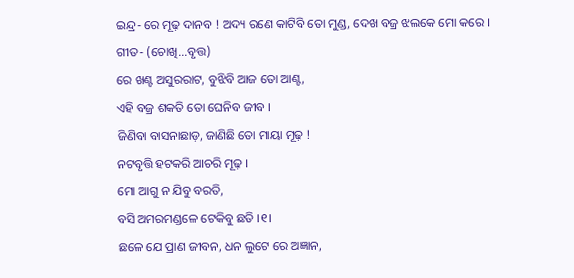ଇନ୍ଦ୍ର- ରେ ମୂଢ଼ ଦାନବ ! ଅଦ୍ୟ ରଣେ କାଟିବି ତୋ ମୁଣ୍ଡ, ଦେଖ ବଜ୍ର ଝଲକେ ମୋ କରେ ।
ଗୀତ- (ଚୋଖି...ବୃତ୍ତ)
ରେ ଖଣ୍ଟ ଅସୁରରାଟ, ବୁଝିବି ଆଜ ତୋ ଆଣ୍ଟ,
ଏହି ବଜ୍ର ଶକତି ତୋ ଘେନିବ ଜୀବ ।
ଜିଣିବା ବାସନାଛାଡ଼, ଜାଣିଛି ତୋ ମାୟା ମୂଢ଼ !
ନଟବୃତ୍ତି ହଟକରି ଆଚରି ମୂଢ଼ ।
ମୋ ଆଗୁ ନ ଯିବୁ ବରତି,
ବସି ଅମରମଣ୍ଡଳେ ଟେକିବୁ ଛତି ।୧।
ଛଳେ ଯେ ପ୍ରାଣ ଜୀବନ, ଧନ ଲୁଟେ ରେ ଅଜ୍ଞାନ,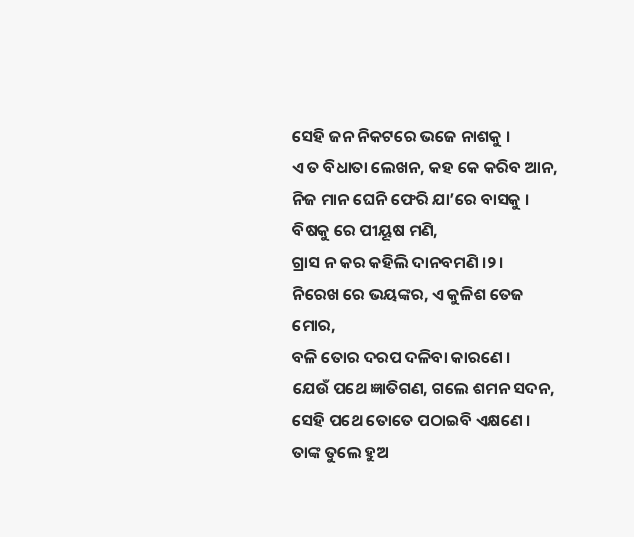ସେହି ଜନ ନିକଟରେ ଭଜେ ନାଶକୁ ।
ଏ ତ ବିଧାତା ଲେଖନ, କହ କେ କରିବ ଆନ,
ନିଜ ମାନ ଘେନି ଫେରି ଯା’ରେ ବାସକୁ ।
ବିଷକୁ ରେ ପୀୟୂଷ ମଣି,
ଗ୍ରାସ ନ କର କହିଲି ଦାନବମଣି ।୨।
ନିରେଖ ରେ ଭୟଙ୍କର, ଏ କୁଳିଶ ତେଜ ମୋର,
ବଳି ତୋର ଦରପ ଦଳିବା କାରଣେ ।
ଯେଉଁ ପଥେ ଜ୍ଞାତିଗଣ, ଗଲେ ଶମନ ସଦନ,
ସେହି ପଥେ ତୋତେ ପଠାଇବି ଏକ୍ଷଣେ ।
ତାଙ୍କ ତୁଲେ ହୁଅ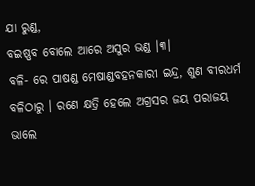ଯା ରୁଣ୍ଡ,
ବଇଷ୍ଣବ ବୋଲେ ଆରେ ଅସୁର ଭଣ୍ଡ ।୩।
ବଳି- ରେ ପାଷଣ୍ଡ ମେଷାଣ୍ଡବହନକାରୀ ଇନ୍ଦ୍ର, ଶୁଣ ବୀରଧର୍ମ ବଳିଠାରୁ । ରଣେ କ୍ଷତ୍ରି ହେଲେ ଅଗ୍ରସର ଜୟ ପରାଜୟ ଭାଲେ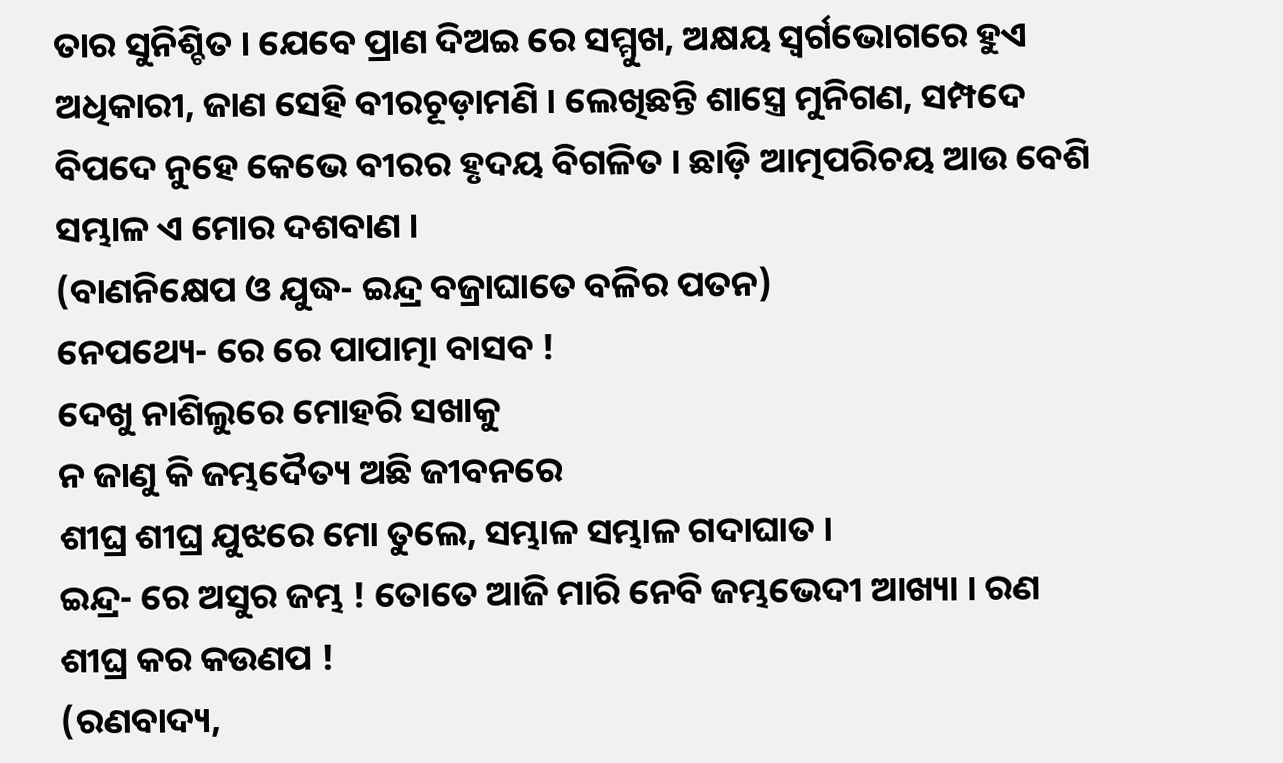ତାର ସୁନିଶ୍ଚିତ । ଯେବେ ପ୍ରାଣ ଦିଅଇ ରେ ସମ୍ମୁଖ, ଅକ୍ଷୟ ସ୍ୱର୍ଗଭୋଗରେ ହୁଏ ଅଧିକାରୀ, ଜାଣ ସେହି ବୀରଚୂଡ଼ାମଣି । ଲେଖିଛନ୍ତି ଶାସ୍ତ୍ରେ ମୁନିଗଣ, ସମ୍ପଦେ ବିପଦେ ନୁହେ କେଭେ ବୀରର ହୃଦୟ ବିଗଳିତ । ଛାଡ଼ି ଆତ୍ମପରିଚୟ ଆଉ ବେଶି ସମ୍ଭାଳ ଏ ମୋର ଦଶବାଣ ।
(ବାଣନିକ୍ଷେପ ଓ ଯୁଦ୍ଧ- ଇନ୍ଦ୍ର ବଜ୍ରାଘାତେ ବଳିର ପତନ)
ନେପଥ୍ୟେ- ରେ ରେ ପାପାତ୍ମା ବାସବ !
ଦେଖୁ ନାଶିଲୁରେ ମୋହରି ସଖାକୁ
ନ ଜାଣୁ କି ଜମ୍ଭଦୈତ୍ୟ ଅଛି ଜୀବନରେ
ଶୀଘ୍ର ଶୀଘ୍ର ଯୁଝରେ ମୋ ତୁଲେ, ସମ୍ଭାଳ ସମ୍ଭାଳ ଗଦାଘାତ ।
ଇନ୍ଦ୍ର- ରେ ଅସୁର ଜମ୍ଭ ! ତୋତେ ଆଜି ମାରି ନେବି ଜମ୍ଭଭେଦୀ ଆଖ୍ୟା । ରଣ ଶୀଘ୍ର କର କଉଣପ !
(ରଣବାଦ୍ୟ,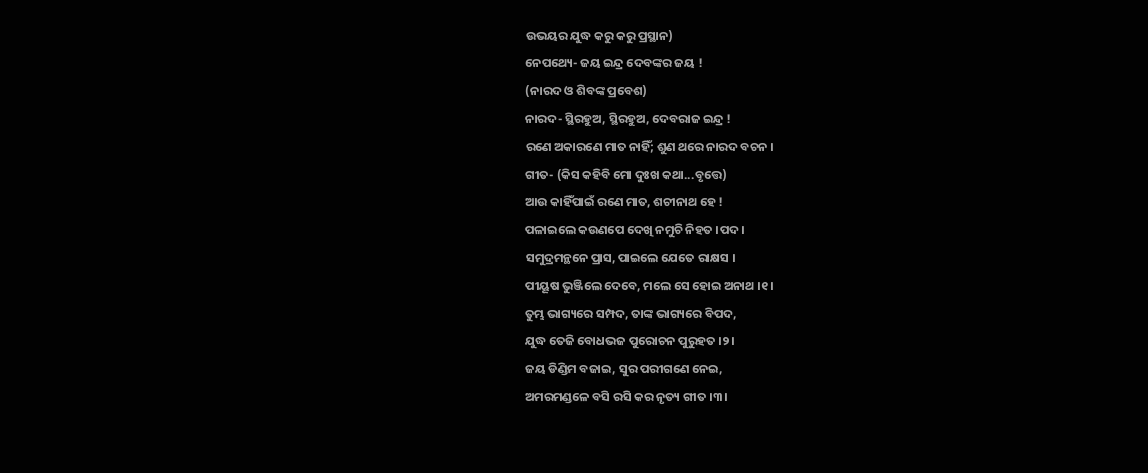ଉଭୟର ଯୁଦ୍ଧ କରୁ କରୁ ପ୍ରସ୍ଥାନ)
ନେପଥ୍ୟେ- ଜୟ ଇନ୍ଦ୍ର ଦେବଙ୍କର ଜୟ !
(ନାରଦ ଓ ଶିବଙ୍କ ପ୍ରବେଶ)
ନାରଦ- ସ୍ଥିରହୁଅ, ସ୍ଥିରହୁଅ, ଦେବରାଜ ଇନ୍ଦ୍ର !
ରଣେ ଅକାରଣେ ମାତ ନାହିଁ; ଶୁଣ ଥରେ ନାରଦ ବଚନ ।
ଗୀତ- (କିସ କହିବି ମୋ ଦୁଃଖ କଥା...ବୃତ୍ତେ)
ଆଉ କାହିଁପାଇଁ ରଣେ ମାତ, ଶଚୀନାଥ ହେ !
ପଳାଇଲେ କଉଣପେ ଦେଖି ନମୁଚି ନିହତ ।ପଦ।
ସମୁଦ୍ରମନ୍ଥନେ ପ୍ରାସ, ପାଇଲେ ଯେତେ ରାକ୍ଷସ ।
ପୀୟୂଷ ଭୁଞ୍ଜିଲେ ଦେବେ, ମଲେ ସେ ହୋଇ ଅନାଥ ।୧।
ତୁମ୍ଭ ଭାଗ୍ୟରେ ସମ୍ପଦ, ତାଙ୍କ ଭାଗ୍ୟରେ ବିପଦ,
ଯୁଦ୍ଧ ତେଜି ବୋଧଭଜ ପୁରୋଚନ ପୁରୁହତ ।୨।
ଜୟ ଡିଣ୍ଡିମ ବଜାଇ, ସୁର ପରୀଗଣେ ନେଇ,
ଅମରମଣ୍ଡଳେ ବସି ରସି କର ନୃତ୍ୟ ଗୀତ ।୩।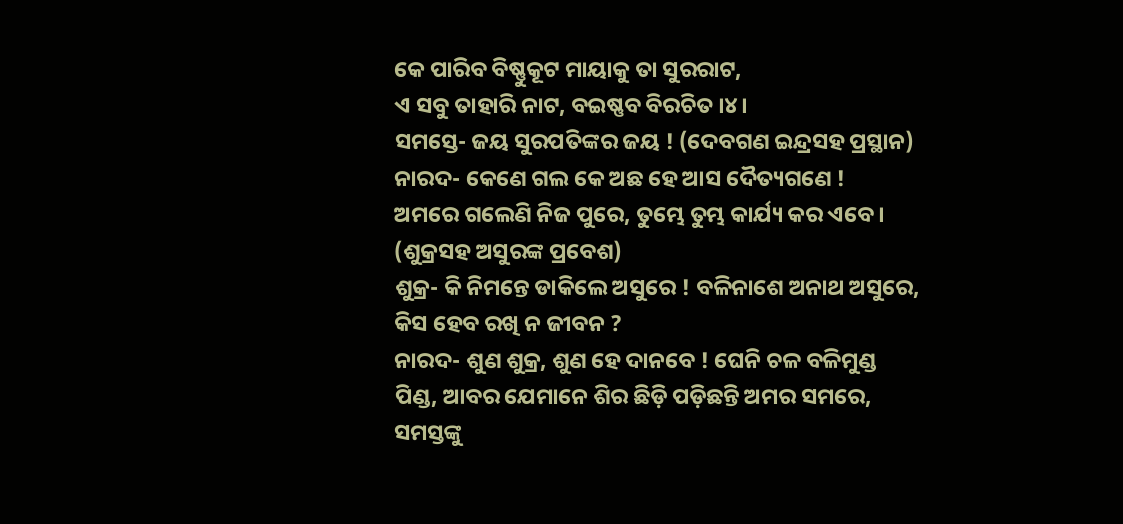କେ ପାରିବ ବିଷ୍ଣୁକୂଟ ମାୟାକୁ ତା ସୁରରାଟ,
ଏ ସବୁ ତାହାରି ନାଟ, ବଇଷ୍ଣବ ବିରଚିତ ।୪।
ସମସ୍ତେ- ଜୟ ସୁରପତିଙ୍କର ଜୟ ! (ଦେବଗଣ ଇନ୍ଦ୍ରସହ ପ୍ରସ୍ଥାନ)
ନାରଦ- କେଣେ ଗଲ କେ ଅଛ ହେ ଆସ ଦୈତ୍ୟଗଣେ !
ଅମରେ ଗଲେଣି ନିଜ ପୁରେ, ତୁମ୍ଭେ ତୁମ୍ଭ କାର୍ଯ୍ୟ କର ଏବେ ।
(ଶୁକ୍ରସହ ଅସୁରଙ୍କ ପ୍ରବେଶ)
ଶୁକ୍ର- କି ନିମନ୍ତେ ଡାକିଲେ ଅସୁରେ ! ବଳିନାଶେ ଅନାଥ ଅସୁରେ, କିସ ହେବ ରଖି ନ ଜୀବନ ?
ନାରଦ- ଶୁଣ ଶୁକ୍ର, ଶୁଣ ହେ ଦାନବେ ! ଘେନି ଚଳ ବଳିମୁଣ୍ଡ ପିଣ୍ଡ, ଆବର ଯେମାନେ ଶିର ଛିଡ଼ି ପଡ଼ିଛନ୍ତି ଅମର ସମରେ, ସମସ୍ତଙ୍କୁ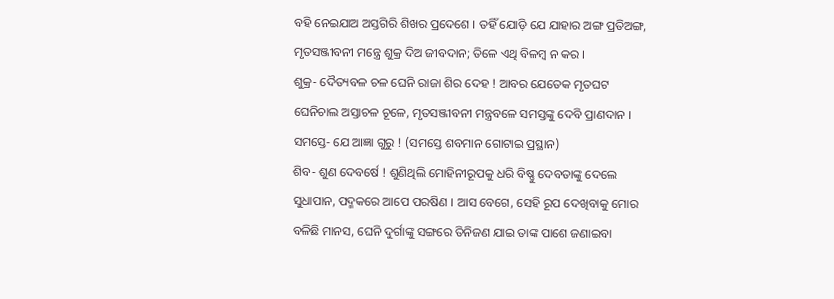ବହି ନେଇଯାଅ ଅସ୍ତଗିରି ଶିଖର ପ୍ରଦେଶେ । ତହିଁ ଯୋଡ଼ି ଯେ ଯାହାର ଅଙ୍ଗ ପ୍ରତିଅଙ୍ଗ, ମୃତସଞ୍ଜୀବନୀ ମନ୍ତ୍ରେ ଶୁକ୍ର ଦିଅ ଜୀବଦାନ; ତିଳେ ଏଥି ବିଳମ୍ବ ନ କର ।
ଶୁକ୍ର- ଦୈତ୍ୟବଳ ଚଳ ଘେନି ରାଜା ଶିର ଦେହ ! ଆବର ଯେତେକ ମୃତଘଟ ଘେନିଚାଲ ଅସ୍ତାଚଳ ଚୂଳେ, ମୃତସଞ୍ଜୀବନୀ ମନ୍ତ୍ରବଳେ ସମସ୍ତଙ୍କୁ ଦେବି ପ୍ରାଣଦାନ ।
ସମସ୍ତେ- ଯେ ଆଜ୍ଞା ଗୁରୁ ! (ସମସ୍ତେ ଶବମାନ ଗୋଟାଇ ପ୍ରସ୍ଥାନ)
ଶିବ- ଶୁଣ ଦେବର୍ଷେ ! ଶୁଣିଥିଲି ମୋହିନୀରୂପକୁ ଧରି ବିଷ୍ଣୁ ଦେବତାଙ୍କୁ ଦେଲେ ସୁଧାପାନ, ପଦ୍ମକରେ ଆପେ ପରଷିଣ । ଆସ ବେଗେ, ସେହି ରୂପ ଦେଖିବାକୁ ମୋର ବଳିଛି ମାନସ, ଘେନି ଦୁର୍ଗାଙ୍କୁ ସଙ୍ଗରେ ତିନିଜଣ ଯାଇ ତାଙ୍କ ପାଶେ ଜଣାଇବା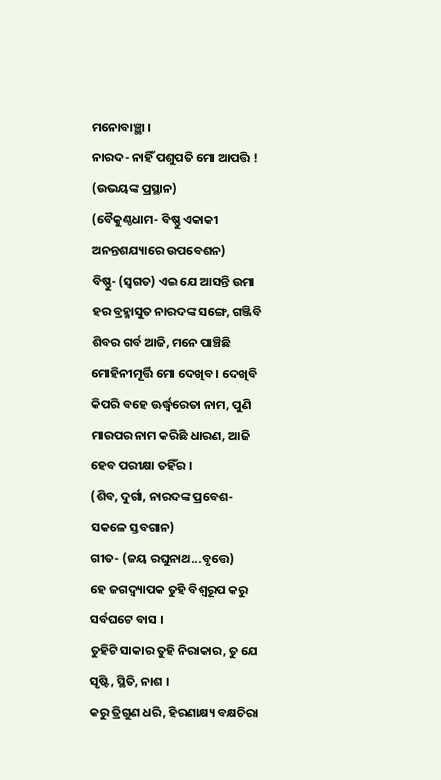ମନୋବାଞ୍ଛା ।
ନାରଦ- ନାହିଁ ପଶୁପତି ମୋ ଆପତ୍ତି !
(ଉଭୟଙ୍କ ପ୍ରସ୍ଥାନ)
(ବୈକୁଣ୍ଠଧାମ- ବିଷ୍ଣୁ ଏକାକୀ ଅନନ୍ତଶଯ୍ୟାରେ ଉପବେଶନ)
ବିଷ୍ଣୁ- (ସ୍ୱଗତ) ଏଇ ଯେ ଆସନ୍ତି ଉମା ହର ବ୍ରହ୍ମାସୁତ ନାରଦଙ୍କ ସଙ୍ଗେ, ଗଞ୍ଜିବି ଶିବର ଗର୍ବ ଆଜି, ମନେ ପାଞ୍ଚିଛି ମୋହିନୀମୂର୍ତ୍ତି ମୋ ଦେଖିବ । ଦେଖିବି କିପରି ବହେ ଊର୍ଦ୍ଧ୍ୱରେତା ନାମ, ପୁଣି ମାରପର ନାମ କରିଛି ଧାରଣ, ଆଜି ହେବ ପରୀକ୍ଷା ତହିଁର ।
(ଶିବ, ଦୁର୍ଗା, ନାରଦଙ୍କ ପ୍ରବେଶ- ସକଳେ ସ୍ତବଗାନ)
ଗୀତ- (ଜୟ ରଘୁନାଥ...ବୃତ୍ତେ)
ହେ ଜଗଦ୍ବ୍ୟାପକ ତୁହି ବିଶ୍ୱରୂପ କରୁ ସର୍ବଘଟେ ବାସ ।
ତୁହିଟି ସାକାର ତୁହି ନିରାକାର, ତୁ ଯେ ସୃଷ୍ଟି, ସ୍ଥିତି, ନାଶ ।
କରୁ ତ୍ରିଗୁଣ ଧରି, ହିରଣାକ୍ଷ୍ୟ ବକ୍ଷଚିରା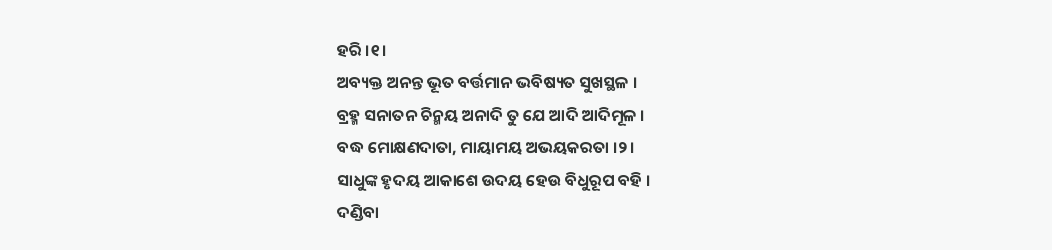ହରି ।୧।
ଅବ୍ୟକ୍ତ ଅନନ୍ତ ଭୂତ ବର୍ତ୍ତମାନ ଭବିଷ୍ୟତ ସୁଖସ୍ଥଳ ।
ବ୍ରହ୍ମ ସନାତନ ଚିନ୍ମୟ ଅନାଦି ତୁ ଯେ ଆଦି ଆଦିମୂଳ ।
ବଦ୍ଧ ମୋକ୍ଷଣଦାତା, ମାୟାମୟ ଅଭୟକରତା ।୨।
ସାଧୁଙ୍କ ହୃଦୟ ଆକାଶେ ଉଦୟ ହେଉ ବିଧୁରୂପ ବହି ।
ଦଣ୍ଡିବା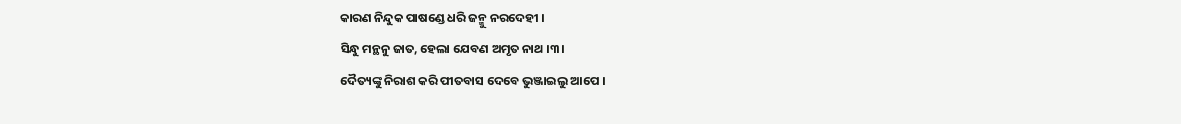କାରଣ ନିନ୍ଦୁକ ପାଷଣ୍ଡେ ଧରି ଜନ୍ମୁ ନରଦେହୀ ।
ସିନ୍ଧୁ ମନ୍ଥନୁ ଜାତ, ହେଲା ଯେବଣ ଅମୃତ ନାଥ ।୩।
ଦୈତ୍ୟଙ୍କୁ ନିରାଶ କରି ପୀତବାସ ଦେବେ ଭୁଞ୍ଜାଇଲୁ ଆପେ ।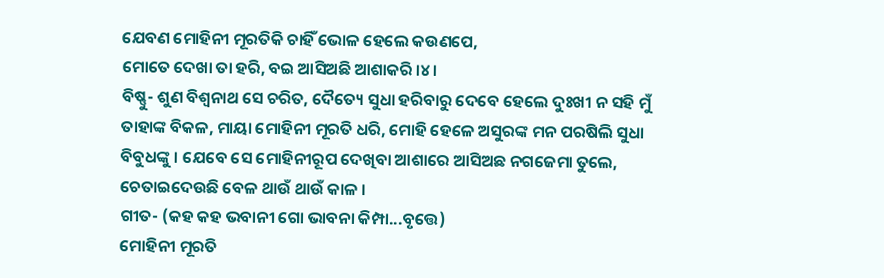ଯେବଣ ମୋହିନୀ ମୂରତିକି ଚାହିଁ ଭୋଳ ହେଲେ କଉଣପେ,
ମୋତେ ଦେଖା ତା ହରି, ବଇ ଆସିଅଛି ଆଶାକରି ।୪।
ବିଷ୍ଣୁ- ଶୁଣ ବିଶ୍ୱନାଥ ସେ ଚରିତ, ଦୈତ୍ୟେ ସୁଧା ହରିବାରୁ ଦେବେ ହେଲେ ଦୁଃଖୀ ନ ସହି ମୁଁ ତାହାଙ୍କ ବିକଳ, ମାୟା ମୋହିନୀ ମୂରତି ଧରି, ମୋହି ହେଳେ ଅସୁରଙ୍କ ମନ ପରଷିଲି ସୁଧା ବିବୁଧଙ୍କୁ । ଯେବେ ସେ ମୋହିନୀରୂପ ଦେଖିବା ଆଶାରେ ଆସିଅଛ ନଗଜେମା ତୁଲେ, ଚେତାଇଦେଉଛି ବେଳ ଥାଉଁ ଥାଉଁ କାଳ ।
ଗୀତ- (କହ କହ ଭବାନୀ ଗୋ ଭାବନା କିମ୍ପା...ବୃତ୍ତେ)
ମୋହିନୀ ମୂରତି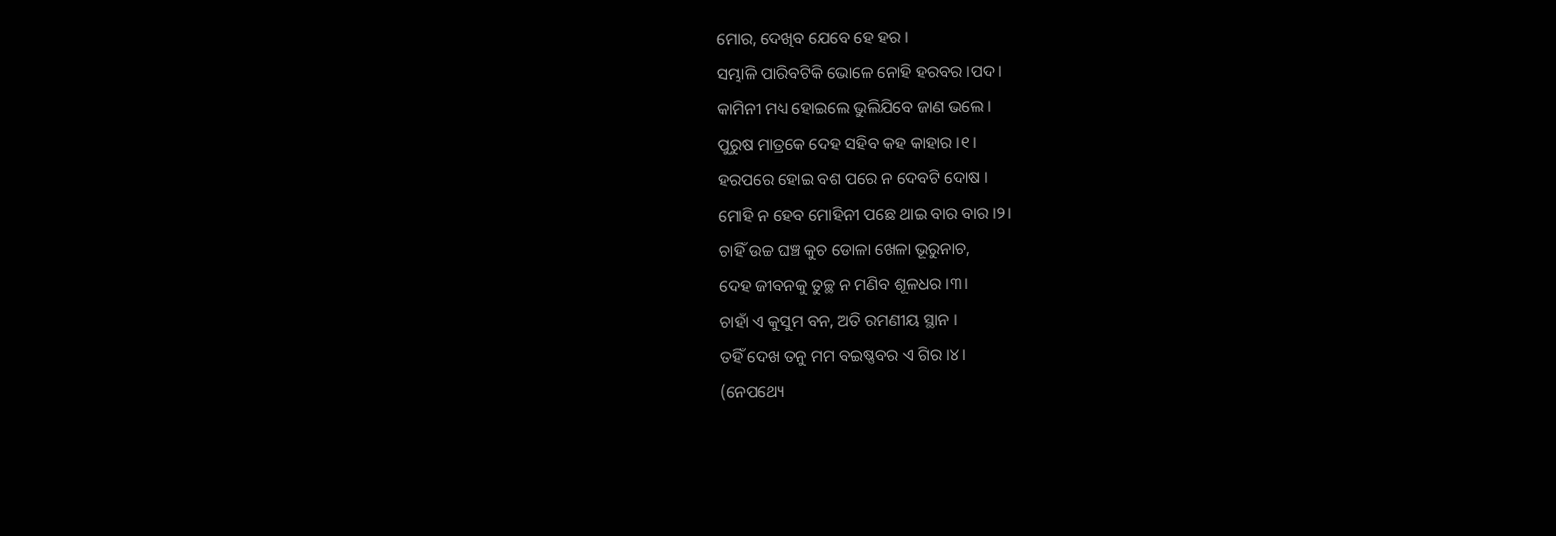ମୋର, ଦେଖିବ ଯେବେ ହେ ହର ।
ସମ୍ଭାଳି ପାରିବଟିକି ଭୋଳେ ନୋହି ହରବର ।ପଦ।
କାମିନୀ ମଧ୍ୟ ହୋଇଲେ ଭୁଲିଯିବେ ଜାଣ ଭଲେ ।
ପୁରୁଷ ମାତ୍ରକେ ଦେହ ସହିବ କହ କାହାର ।୧।
ହରପରେ ହୋଇ ବଶ ପରେ ନ ଦେବଟି ଦୋଷ ।
ମୋହି ନ ହେବ ମୋହିନୀ ପଛେ ଥାଇ ବାର ବାର ।୨।
ଚାହିଁ ଉଚ୍ଚ ଘଞ୍ଚ କୁଚ ଡୋଳା ଖେଳା ଭୂରୁନାଚ,
ଦେହ ଜୀବନକୁ ତୁଚ୍ଛ ନ ମଣିବ ଶୂଳଧର ।୩।
ଚାହାଁ ଏ କୁସୁମ ବନ, ଅତି ରମଣୀୟ ସ୍ଥାନ ।
ତହିଁ ଦେଖ ତନୁ ମମ ବଇଷ୍ଣବର ଏ ଗିର ।୪।
(ନେପଥ୍ୟେ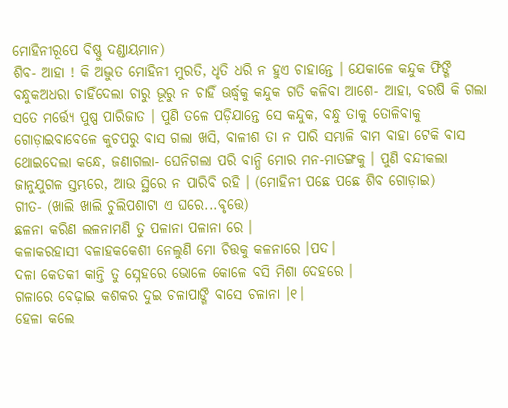ମୋହିନୀରୂପେ ବିଷ୍ଣୁ ଦଣ୍ଡାୟମାନ)
ଶିବ- ଆହା ! କି ଅଦ୍ଭୁତ ମୋହିନୀ ମୁରତି, ଧୃତି ଧରି ନ ହୁଏ ଚାହାନ୍ତେ । ଯେକାଳେ କନ୍ଦୁକ ଫିଙ୍ଗି ବନ୍ଧୁକଅଧରା ଚାହିଁଦେଲା ଚାରୁ ଭୂରୁ ନ ଚାହିଁ ଊର୍ଦ୍ଧ୍ୱକୁ କନ୍ଦୁକ ଗତି କଳିବା ଆଶେ- ଆହା, ବରଷି କି ଗଲା ସତେ ମର୍ତ୍ତ୍ୟେ ପୁଷ୍ପ ପାରିଜାତ । ପୁଣି ତଳେ ପଡ଼ିଯାନ୍ତେ ସେ କନ୍ଦୁକ, ବନ୍ଧୁ ତାକୁ ତୋଳିବାକୁ ଗୋଡ଼ାଇବାବେଳେ କୁଚପରୁ ବାସ ଗଲା ଖସି, ବାଳୀଶ ତା ନ ପାରି ସମ୍ଭାଳି ବାମ ବାହା ଟେକି ବାସ ଥୋଇଦେଲା କନ୍ଧେ, ଜଣାଗଲା- ଘେନିଗଲା ପରି ବାନ୍ଧି ମୋର ମନ-ମାତଙ୍ଗକୁ । ପୁଣି ବନ୍ଦୀକଲା ଜାନୁଯୁଗଳ ସ୍ତମ୍ଭରେ, ଆଉ ସ୍ଥିରେ ନ ପାରିବି ରହି । (ମୋହିନୀ ପଛେ ପଛେ ଶିବ ଗୋଡ଼ାଇ)
ଗୀତ- (ଖାଲି ଖାଲି ଚୁଲିପଶାଟା ଏ ଘରେ...ବୃତ୍ତେ)
ଛଳନା କରିଣ ଲଳନାମଣି ତୁ ପଳାନା ପଳାନା ରେ ।
କଳାକରହାସୀ ବଳାହକକେଶୀ ନେଲୁଣି ମୋ ଚିତ୍ତକୁ କଳନାରେ ।ପଦ।
ଦଳା କେତକୀ କାନ୍ତି ତୁ ସ୍ନେହରେ ଭୋଳେ କୋଳେ ବସି ମିଶା ଦେହରେ ।
ଗଳାରେ ବେଢ଼ାଇ କଶକର ଦୁଇ ଚଳାପାଙ୍ଗି ବାସେ ଚଳାନା ।୧।
ହେଳା କଲେ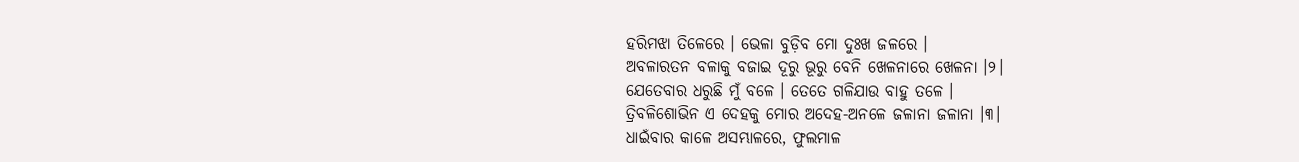ହରିମଝା ତିଳେରେ । ଭେଳା ବୁଡ଼ିବ ମୋ ଦୁଃଖ ଜଳରେ ।
ଅବଳାରତନ ବଳାକୁ ବଜାଇ ଦୂରୁ ଭୂରୁ ବେନି ଖେଳନାରେ ଖେଳନା ।୨।
ଯେତେବାର ଧରୁଛି ମୁଁ ବଳେ । ତେତେ ଗଳିଯାଉ ବାହୁ ତଳେ ।
ତ୍ରିବଳିଶୋଭିନ ଏ ଦେହକୁ ମୋର ଅଦେହ-ଅନଳେ ଜଳାନା ଜଳାନା ।୩।
ଧାଇଁବାର କାଳେ ଅସମ୍ଭାଳରେ, ଫୁଲମାଳ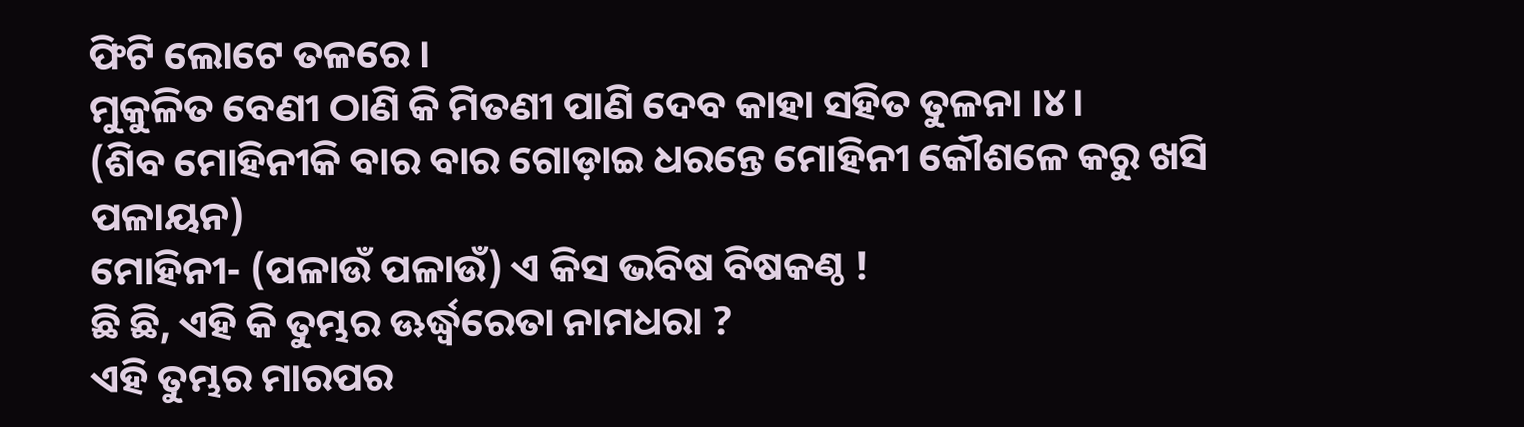ଫିଟି ଲୋଟେ ତଳରେ ।
ମୁକୁଳିତ ବେଣୀ ଠାଣି କି ମିତଣୀ ପାଣି ଦେବ କାହା ସହିତ ତୁଳନା ।୪।
(ଶିବ ମୋହିନୀକି ବାର ବାର ଗୋଡ଼ାଇ ଧରନ୍ତେ ମୋହିନୀ କୌଶଳେ କରୁ ଖସି ପଳାୟନ)
ମୋହିନୀ- (ପଳାଉଁ ପଳାଉଁ) ଏ କିସ ଭବିଷ ବିଷକଣ୍ଠ !
ଛି ଛି, ଏହି କି ତୁମ୍ଭର ଊର୍ଦ୍ଧ୍ୱରେତା ନାମଧରା ?
ଏହି ତୁମ୍ଭର ମାରପର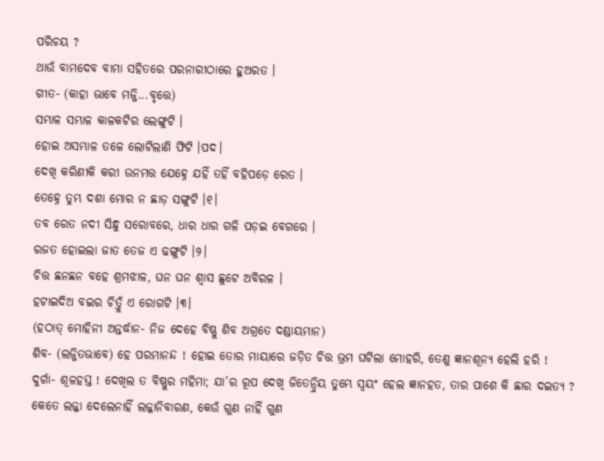ପରିଚୟ ?
ଥାଉଁ ବାମଦେବ ବାମା ସହିତରେ ପରନାରୀଠାରେ ହୁଅରତ ।
ଗୀତ- (କାହା ଭାବେ ମଜ୍ଜି...ବୃତ୍ତେ)
ସମ୍ଭାଳ ସମ୍ଭାଳ କାଳକଟିର ଲେଙ୍ଗୁଟି ।
ହୋଇ ଅସମ୍ଭାଳ ତଳେ ଲୋଟିଲାଣି ଫିଟି ।ପଦ।
ଦେଖି କରିଣୀକି କରୀ ଉନମତ୍ତ ଯେହ୍ନେ ଯହିଁ ତହିଁ ବହିପଡ଼େ ରେତ ।
ତେହ୍ନେ ତୁମ୍ଭ ଦଶା ମୋର ନ ଛାଡ଼ ସଙ୍ଗୁଟି ।୧।
ତବ ରେତ ନଦୀ ସିନ୍ଧୁ ସରୋବରେ, ଧାର ଧାର ଗଳି ପଡ଼ଇ ବେଗରେ ।
ରଜତ ହୋଇଲା ଜାତ ତେଜ ଏ ଢଙ୍ଗୁଟି ।୨।
ଚିତ୍ତ ଛନଛନ ବହେ ଶ୍ରମଝାଳ, ଘନ ଘନ ଶ୍ୱାସ ଛୁଟେ ଅବିରଳ ।
ହଟାଇଦିଅ ବଇର ଚିତ୍ତୁଁ ଏ ରୋଗଟି ।୩।
(ହଠାତ୍ ମୋହିନୀ ଅନ୍ତର୍ଦ୍ଧାନ- ନିଜ ଦେହେ ବିଷ୍ଣୁ ଶିବ ଅଗ୍ରତେ ଦଣ୍ଡାୟମାନ)
ଶିବ- (ଲଜ୍ଜିତଭାବେ) ହେ ପରମାନନ୍ଦ ! ହୋଇ ତୋର ମାୟାରେ ଜଡ଼ିତ ଚିତ୍ତ ଭ୍ରମ ଘଟିଲା ମୋହରି, ତେଣୁ ଜ୍ଞାନଶୂନ୍ୟ ହେଲି ହରି !
ଦୁର୍ଗା- ଶୂଳହସ୍ତ ! ଦେଖିଲ ତ ବିଷ୍ଣୁର ମହିମା; ଯା’ର ରୂପ ଦେଖି ଜିତେନ୍ଦ୍ରିୟ ତୁମ୍ଭେ ସ୍ୱୟଂ ହେଲ ଜ୍ଞାନହତ, ତାର ପାଶେ କି ଛାର ଦଇତ୍ୟ ? କେତେ ଲଜ୍ଜା ଦେଲେନାହିଁ ଲଜ୍ଜାନିବାରଣ, କେଉଁ ଗୁଣ ନାହିଁ ଗୁଣ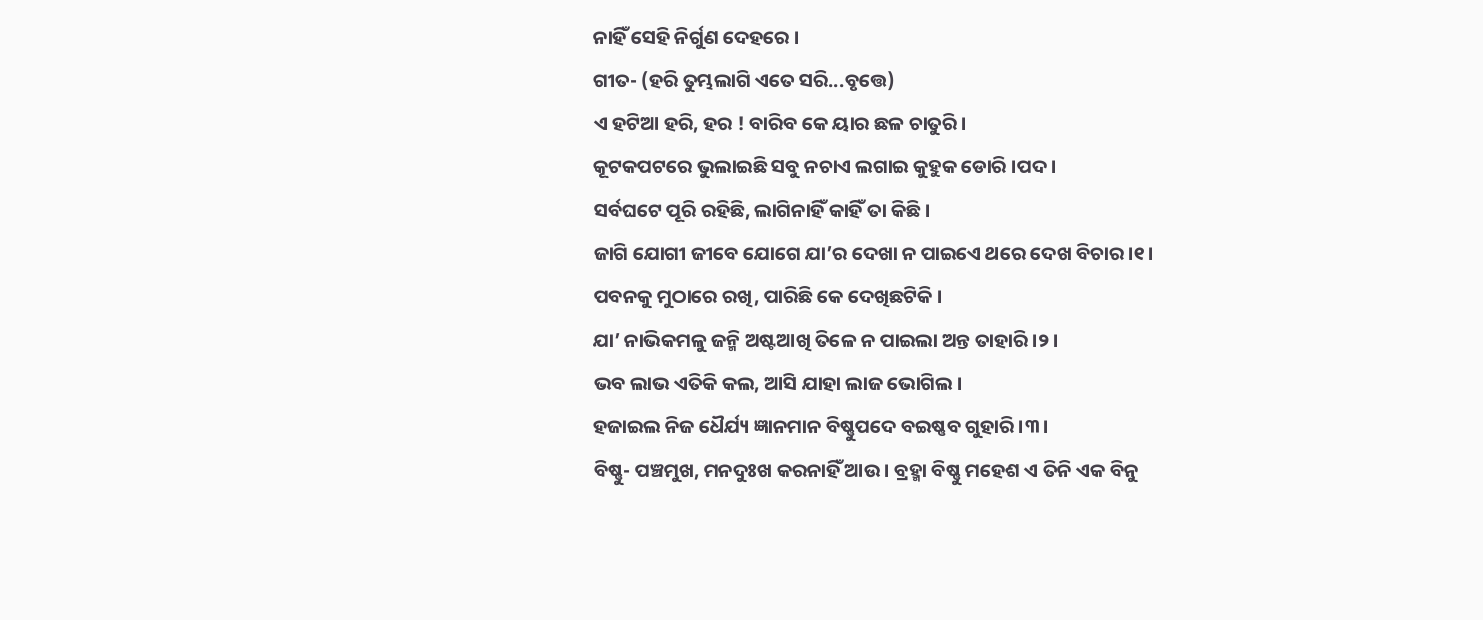ନାହିଁ ସେହି ନିର୍ଗୁଣ ଦେହରେ ।
ଗୀତ- (ହରି ତୁମ୍ଭଲାଗି ଏତେ ସରି...ବୃତ୍ତେ)
ଏ ହଟିଆ ହରି, ହର ! ବାରିବ କେ ୟାର ଛଳ ଚାତୁରି ।
କୂଟକପଟରେ ଭୁଲାଇଛି ସବୁ ନଚାଏ ଲଗାଇ କୁହୁକ ଡୋରି ।ପଦ।
ସର୍ବଘଟେ ପୂରି ରହିଛି, ଲାଗିନାହିଁ କାହିଁ ତା କିଛି ।
ଜାଗି ଯୋଗୀ ଜୀବେ ଯୋଗେ ଯା’ର ଦେଖା ନ ପାଇଏେ ଥରେ ଦେଖ ବିଚାର ।୧।
ପବନକୁ ମୁଠାରେ ରଖି, ପାରିଛି କେ ଦେଖିଛଟିକି ।
ଯା’ ନାଭିକମଳୁ ଜନ୍ମି ଅଷ୍ଟଆଖି ତିଳେ ନ ପାଇଲା ଅନ୍ତ ତାହାରି ।୨।
ଭବ ଲାଭ ଏତିକି କଲ, ଆସି ଯାହା ଲାଜ ଭୋଗିଲ ।
ହଜାଇଲ ନିଜ ଧୈର୍ଯ୍ୟ ଜ୍ଞାନମାନ ବିଷ୍ଣୁପଦେ ବଇଷ୍ଣବ ଗୁହାରି ।୩।
ବିଷ୍ଣୁ- ପଞ୍ଚମୁଖ, ମନଦୁଃଖ କରନାହିଁ ଆଉ । ବ୍ରହ୍ମା ବିଷ୍ଣୁ ମହେଶ ଏ ତିନି ଏକ ବିନୁ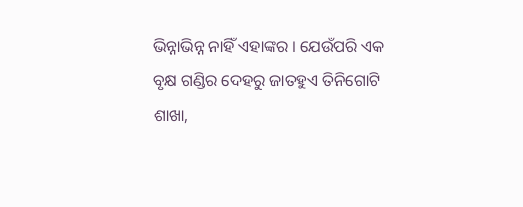ଭିନ୍ନାଭିନ୍ନ ନାହିଁ ଏହାଙ୍କର । ଯେଉଁପରି ଏକ ବୃକ୍ଷ ଗଣ୍ଡିର ଦେହରୁ ଜାତହୁଏ ତିନିଗୋଟି ଶାଖା,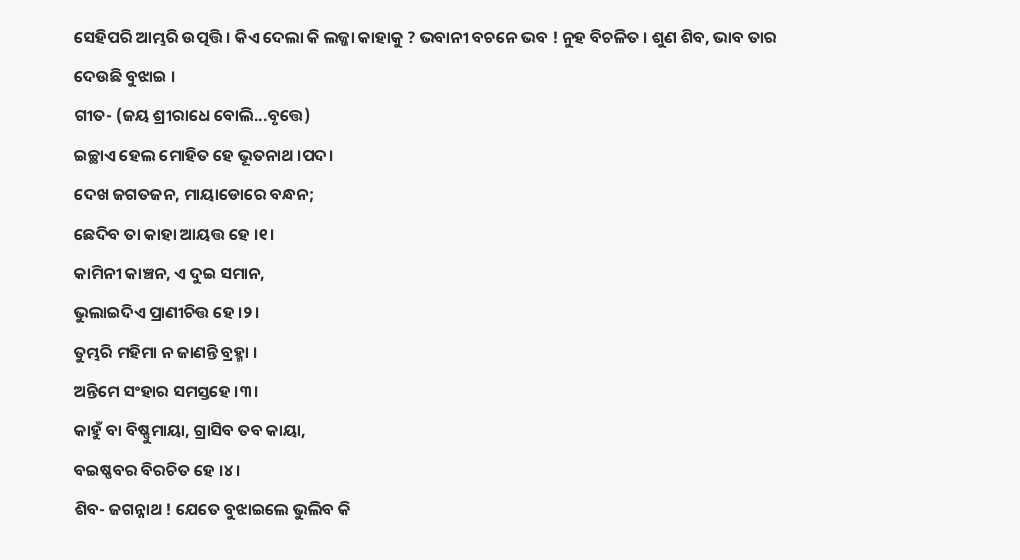ସେହିପରି ଆମ୍ଭରି ଉତ୍ପତ୍ତି । କିଏ ଦେଲା କି ଲଜ୍ଜା କାହାକୁ ? ଭବାନୀ ବଚନେ ଭବ ! ନୁହ ବିଚଳିତ । ଶୁଣ ଶିବ, ଭାବ ତାର ଦେଉଛି ବୁଝାଇ ।
ଗୀତ- (ଜୟ ଶ୍ରୀରାଧେ ବୋଲି...ବୃତ୍ତେ)
ଇଚ୍ଛାଏ ହେଲ ମୋହିତ ହେ ଭୂତନାଥ ।ପଦ।
ଦେଖ ଜଗତଜନ, ମାୟାଡୋରେ ବନ୍ଧନ;
ଛେଦିବ ତା କାହା ଆୟତ୍ତ ହେ ।୧।
କାମିନୀ କାଞ୍ଚନ, ଏ ଦୁଇ ସମାନ,
ଭୁଲାଇଦିଏ ପ୍ରାଣୀଚିତ୍ତ ହେ ।୨।
ତୁମ୍ଭରି ମହିମା ନ ଜାଣନ୍ତି ବ୍ରହ୍ମା ।
ଅନ୍ତିମେ ସଂହାର ସମସ୍ତହେ ।୩।
କାହୁଁ ବା ବିଷ୍ଣୁମାୟା, ଗ୍ରାସିବ ତବ କାୟା,
ବଇଷ୍ଣବର ବିରଚିତ ହେ ।୪।
ଶିବ- ଜଗନ୍ନାଥ ! ଯେତେ ବୁଝାଇଲେ ଭୁଲିବ କି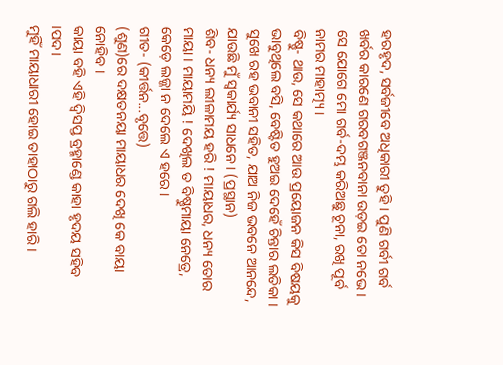ହରହୃଦ, ସର୍ବଜୀବେ ଅଧିକାରୀ ତୁହି । ପୁଣି ଗର୍ବୀ ଗର୍ବ ଖର୍ବର କାରଣେ ଗରବଗଞ୍ଜନବାନା ଉଡ଼ଇ ତୋ ନଭେ । ସେ ଯୋଗେ ମୋ ଗର୍ବ-ଦମ୍ଭ କରିଅଛୁ ଚୂନା, ରଖି ପୂର୍ବ ନାମର ମାହାତ୍ମ୍ୟ ।
ବିଷ୍ଣୁ- ଥାଉ, ସେ କଥାରେ ଆଉ ପ୍ରୟୋଜନ କିସ ବିଷୟକୁ ଭାବୁଥିଲେ ବସି, ବେଷ୍ଟିତ ହୁଅଇ ଦେହେଁ ଚିନ୍ତାର ଲତିକା । ସୁଖେ ରହ ଭବାନୀ ସହିତ, ଯାଅ ନିଜ ଭବନେ ଆନନ୍ଦେ, ଯାଉଛି ମୁଁ ସ୍ୱକାର୍ଯ୍ୟ ସାଧନେ । (ପ୍ରସ୍ଥାନ)
ଶିବ- ଧନ୍ୟ ଲୀଳାମୟ ହରି ! ମାୟାଧର, ଧନ୍ୟ ତୋର ମାୟା । ମାୟାମୟି ! ଦେଖିଲ ତ ବିଷ୍ଣୁମାୟା ନେତ୍ରେ, କେଡ଼େ ଲଜ୍ଜା ନ ଦେଲେ ଏ ହରେ ।
ଗୀତ- (କୀର୍ତ୍ତନ...ବୃତ୍ତେ)
(ଶୁଣ)ରେ ଦକ୍ଷତନୟା ମାୟାଧର ଦେଖି କେ ବାୟା ନୋହିବ ।
କାୟା ବହି ଏହି ଦ୍ୱିସପ୍ତ ବ୍ରହ୍ମାଣ୍ଡେ କାହା ହୃଦୟ ସହିବ ।ପଦ।
ମୁହିଁ ମାୟାଧାରୀ ହୋଇ ତାହାଠାରୁ ଗଲି ହାରି ।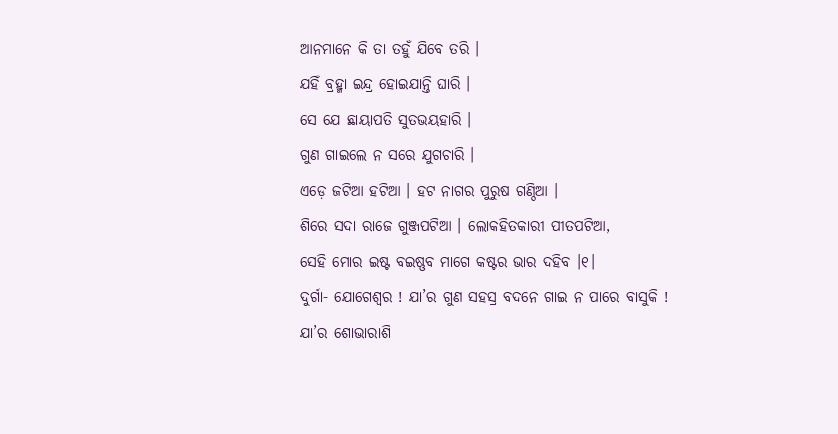ଆନମାନେ କି ତା ତହୁଁ ଯିବେ ତରି ।
ଯହିଁ ବ୍ରହ୍ମା ଇନ୍ଦ୍ର ହୋଇଯାନ୍ତି ଘାରି ।
ସେ ଯେ ଛାୟାପତି ସୁତଭୟହାରି ।
ଗୁଣ ଗାଇଲେ ନ ସରେ ଯୁଗଚାରି ।
ଏଡ଼େ ଜଟିଆ ହଟିଆ । ହଟ ନାଗର ପୁରୁଷ ଗଣ୍ଠିଆ ।
ଶିରେ ସଦା ରାଜେ ଗୁଞ୍ଜପଟିଆ । ଲୋକହିତକାରୀ ପୀତପଟିଆ,
ସେହି ମୋର ଇଷ୍ଟ ବଇଷ୍ଣବ ମାଗେ କଷ୍ଟର ଭାର ଦହିବ ।୧।
ଦୁର୍ଗା- ଯୋଗେଶ୍ୱର ! ଯା’ର ଗୁଣ ସହସ୍ର ବଦନେ ଗାଇ ନ ପାରେ ବାସୁକି ! ଯା’ର ଶୋଭାରାଶି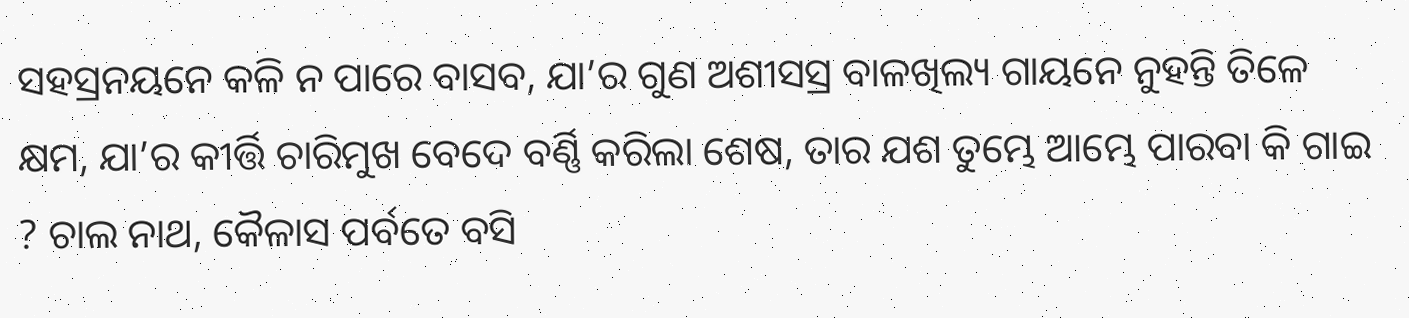ସହସ୍ରନୟନେ କଳି ନ ପାରେ ବାସବ, ଯା’ର ଗୁଣ ଅଶୀସସ୍ର ବାଳଖିଲ୍ୟ ଗାୟନେ ନୁହନ୍ତି ତିଳେ କ୍ଷମ, ଯା’ର କୀର୍ତ୍ତି ଚାରିମୁଖ ବେଦେ ବର୍ଣ୍ଣି କରିଲା ଶେଷ, ତାର ଯଶ ତୁମ୍ଭେ ଆମ୍ଭେ ପାରବା କି ଗାଇ ? ଚାଲ ନାଥ, କୈଳାସ ପର୍ବତେ ବସି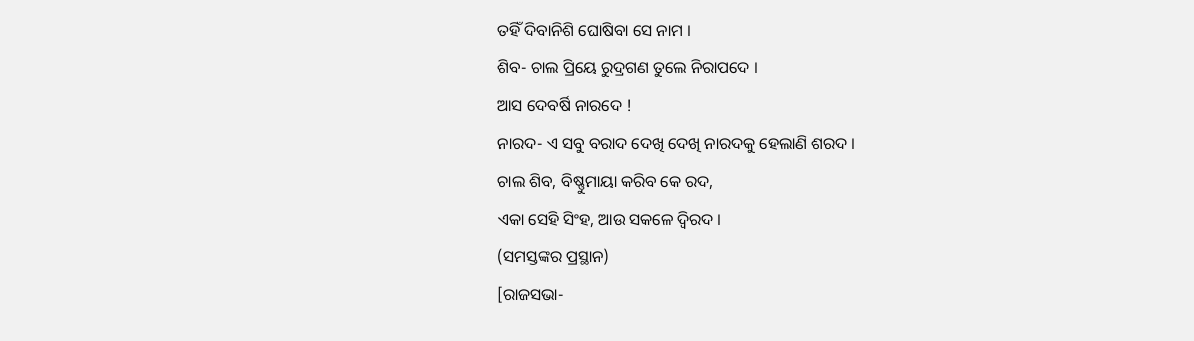ତହିଁ ଦିବାନିଶି ଘୋଷିବା ସେ ନାମ ।
ଶିବ- ଚାଲ ପ୍ରିୟେ ରୁଦ୍ରଗଣ ତୁଲେ ନିରାପଦେ ।
ଆସ ଦେବର୍ଷି ନାରଦେ !
ନାରଦ- ଏ ସବୁ ବରାଦ ଦେଖି ଦେଖି ନାରଦକୁ ହେଲାଣି ଶରଦ ।
ଚାଲ ଶିବ, ବିଷ୍ଣୁମାୟା କରିବ କେ ରଦ,
ଏକା ସେହି ସିଂହ, ଆଉ ସକଳେ ଦ୍ୱିରଦ ।
(ସମସ୍ତଙ୍କର ପ୍ରସ୍ଥାନ)
[ରାଜସଭା-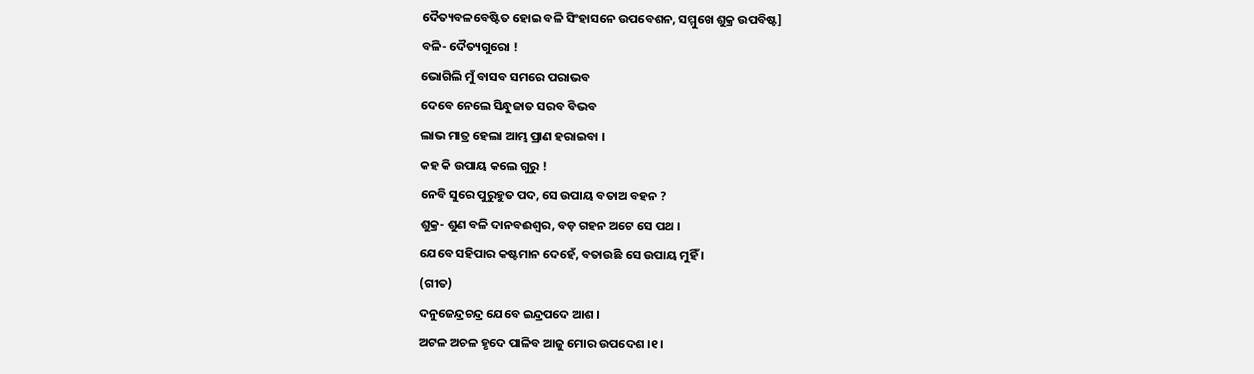ଦୈତ୍ୟବଳବେଷ୍ଟିତ ହୋଇ ବଳି ସିଂହାସନେ ଉପବେଶନ, ସମ୍ମୁଖେ ଶୁକ୍ର ଉପବିଷ୍ଟ]
ବଳି- ଦୈତ୍ୟଗୁରୋ !
ଭୋଗିଲି ମୁଁ ବାସବ ସମରେ ପରାଭବ
ଦେବେ ନେଲେ ସିନ୍ଧୁଜାତ ସରବ ବିଭବ
ଲାଭ ମାତ୍ର ହେଲା ଆମ୍ଭ ପ୍ରାଣ ହରାଇବା ।
କହ କି ଉପାୟ କଲେ ଗୁରୁ !
ନେବି ସୁରେ ପୁରୁହୁତ ପଦ, ସେ ଉପାୟ ବତାଅ ବହନ ?
ଶୁକ୍ର- ଶୁଣ ବଳି ଦାନବଈଶ୍ୱର, ବଡ଼ ଗହନ ଅଟେ ସେ ପଥ ।
ଯେବେ ସହିପାର କଷ୍ଟମାନ ଦେହେଁ, ବତାଉଛି ସେ ଉପାୟ ମୁହିଁ ।
(ଗୀତ)
ଦନୁଜେନ୍ଦ୍ରଚନ୍ଦ୍ର ଯେବେ ଇନ୍ଦ୍ରପଦେ ଆଶ ।
ଅଟଳ ଅଚଳ ହୃଦେ ପାଳିବ ଆଜୁ ମୋର ଉପଦେଶ ।୧।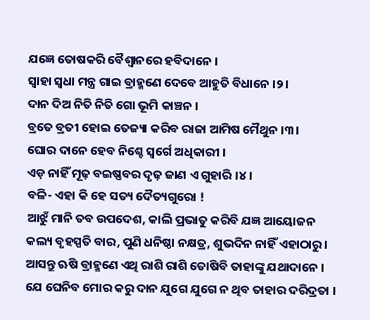ଯଜ୍ଞେ ତୋଷକରି ବୈଶ୍ୱାନରେ ହବିଦାନେ ।
ସ୍ୱାହା ସ୍ୱଧା ମନ୍ତ୍ର ଗାଇ ବ୍ରାହ୍ମଣେ ଦେବେ ଆହୁତି ବିଧାନେ ।୨।
ଦାନ ଦିଅ ନିତି ନିତି ଗୋ ଭୂମି କାଞ୍ଚନ ।
ବ୍ରତେ ବ୍ରତୀ ହୋଇ ତେଜ୍ୟା କରିବ ରାଜା ଆମିଷ ମୈଥୁନ ।୩।
ଘୋର ଦାନେ ହେବ ନିଶ୍ଚେ ସ୍ୱର୍ଗେ ଅଧିକାରୀ ।
ଏଡ଼ ନାହିଁ ମୂଢ଼ ବଇଷ୍ଣବର ଦୃଢ଼ ଜାଣ ଏ ଗୁହାରି ।୪।
ବଳି- ଏହା କି ହେ ସତ୍ୟ ଦୈତ୍ୟଗୁରୋ !
ଆଝୁଁ ମାନି ତବ ଉପଦେଶ, କାଲି ପ୍ରଭାତୁ କରିବି ଯଜ୍ଞ ଆୟୋଜନ
କଲ୍ୟ ବୃହସ୍ପତି ବାର, ପୁଣି ଧନିଷ୍ଠା ନକ୍ଷତ୍ର, ଶୁଭଦିନ ନାହିଁ ଏହାଠାରୁ ।
ଆସନ୍ତୁ ଋଷି ବ୍ରାହ୍ମଣେ ଏଥି ରାଶି ରାଶି ତୋଷିବି ତାହାଙ୍କୁ ଯଥାଦାନେ ।
ଯେ ଘେନିବ ମୋର କରୁ ଦାନ ଯୁଗେ ଯୁଗେ ନ ଥିବ ତାହାର ଦରିଦ୍ରତା ।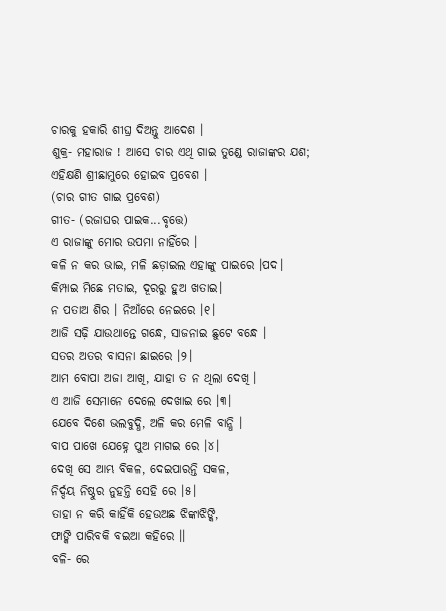ଚାରକୁ ହକାରି ଶୀଘ୍ର ଦିଅନ୍ତୁ ଆଦେଶ ।
ଶୁକ୍ର- ମହାରାଜ ! ଆସେ ଚାର ଏଥି ଗାଇ ତୁଣ୍ଡେ ରାଜାଙ୍କର ଯଶ; ଏହିକ୍ଷଣି ଶ୍ରୀଛାମୁରେ ହୋଇବ ପ୍ରବେଶ ।
(ଚାର ଗୀତ ଗାଇ ପ୍ରବେଶ)
ଗୀତ- (ରଜାଘର ପାଇକ...ବୃତ୍ତେ)
ଏ ରାଜାଙ୍କୁ ମୋର ଉପମା ନାହିଁରେ ।
କଳି ନ କର ଭାଇ, ମଳି ଛଡ଼ାଇଲ ଏହାଙ୍କୁ ପାଇରେ ।ପଦ।
କିମ୍ପାଇ ମିଛେ ମତାଇ, ଦୂରରୁ ହୁଅ ଖତାଇ।
ନ ପତାଅ ଶିର । ନିଆଁରେ ନେଇରେ ।୧।
ଆଜି ସଢ଼ି ଯାଉଥାନ୍ତେ ଗନ୍ଧେ, ସାଜନାଇ ଛୁଟେ ବନ୍ଧେ ।
ସତର ଅତର ବାସନା ଛାଇରେ ।୨।
ଆମ ବୋପା ଅଜା ଆଖି, ଯାହା ତ ନ ଥିଲା ଦେଖି ।
ଏ ଆଜି ସେମାନେ ଦେଲେ ଦେଖାଇ ରେ ।୩।
ଯେବେ ଦିଶେ ଭଲବୁଦ୍ଧି, ଅଳି କର ମେଳି ବାନ୍ଧି ।
ବାପ ପାଖେ ଯେହ୍ନେ ପୁଅ ମାଗଇ ରେ ।୪।
ଦେଖି ସେ ଆମ୍ଭ ବିକଳ, ଦେଇପାରନ୍ତି ସକଳ,
ନିର୍ଦ୍ଦୟ ନିଷ୍ଠୁର ନୁହନ୍ତି ସେହି ରେ ।୫।
ତାହା ନ କରି କାହିଁକି ହେଉଅଛ ଝିଙ୍କାଝିଙ୍କି,
ଫାଙ୍କି ପାରିବକି ବଇଆ କହିରେ ।।
ବଳି- ରେ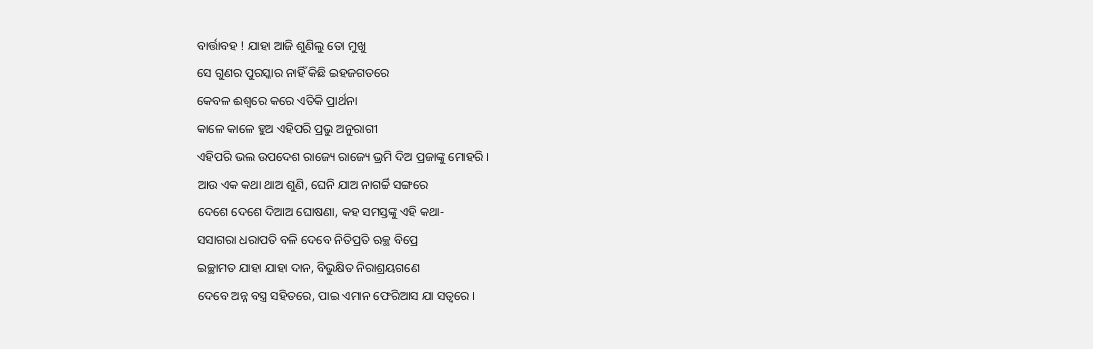ବାର୍ତ୍ତାବହ ! ଯାହା ଆଜି ଶୁଣିଲୁ ତୋ ମୁଖୁ
ସେ ଗୁଣର ପୁରସ୍କାର ନାହିଁ କିଛି ଇହଜଗତରେ
କେବଳ ଈଶ୍ୱରେ କରେ ଏତିକି ପ୍ରାର୍ଥନା
କାଳେ କାଳେ ହୁଅ ଏହିପରି ପ୍ରଭୁ ଅନୁରାଗୀ
ଏହିପରି ଭଲ ଉପଦେଶ ରାଜ୍ୟେ ରାଜ୍ୟେ ଭ୍ରମି ଦିଅ ପ୍ରଜାଙ୍କୁ ମୋହରି ।
ଆଉ ଏକ କଥା ଥାଅ ଶୁଣି, ଘେନି ଯାଅ ନାଗର୍ଚ୍ଚି ସଙ୍ଗରେ
ଦେଶେ ଦେଶେ ଦିଆଅ ଘୋଷଣା, କହ ସମସ୍ତଙ୍କୁ ଏହି କଥା-
ସସାଗରା ଧରାପତି ବଳି ଦେବେ ନିତିପ୍ରତି ଋକ୍ଥ ବିପ୍ରେ
ଇଚ୍ଛାମତ ଯାହା ଯାହା ଦାନ, ବିଭୁକ୍ଷିତ ନିରାଶ୍ରୟଗଣେ
ଦେବେ ଅନ୍ନ ବସ୍ତ୍ର ସହିତରେ, ପାଇ ଏମାନ ଫେରିଆସ ଯା ସତ୍ୱରେ ।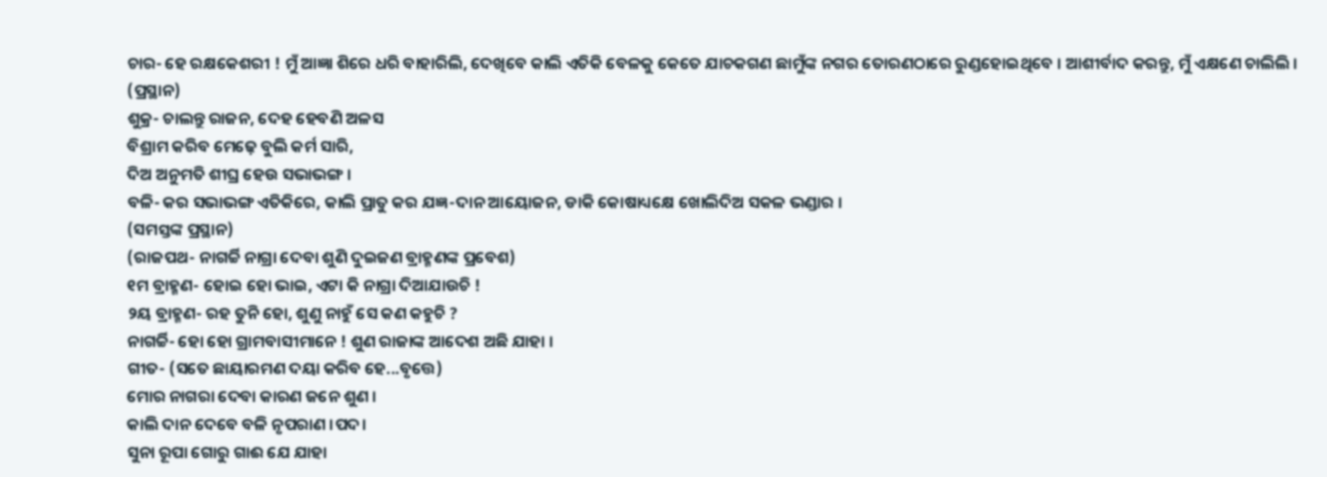ଚାର- ହେ ରକ୍ଷକେଶରୀ ! ମୁଁ ଆଜ୍ଞା ଶିରେ ଧରି ବାହାରିଲି, ଦେଖିବେ କାଲି ଏତିକି ବେଳକୁ କେତେ ଯାଚକଗଣ ଛାମୁଁଙ୍କ ନଗର ତୋରଣଠାରେ ରୁଣ୍ଡହୋଇଥିବେ । ଆଶୀର୍ବାଦ କରନ୍ତୁ, ମୁଁ ଏକ୍ଷଣେ ଚାଲିଲି । (ପ୍ରସ୍ଥାନ)
ଶୁକ୍ର- ଚାଲନ୍ତୁ ରାଜନ, ଦେହ ହେବଣି ଅଳସ
ବିଶ୍ରାମ କରିବ ମେଢ଼େ ବୁଲି କର୍ମ ସାରି,
ଦିଅ ଅନୁମତି ଶୀଘ୍ର ହେଉ ସଭାଭଙ୍ଗ ।
ବଳି- କର ସଭାଭଙ୍ଗ ଏତିକିରେ, କାଲି ପ୍ରାତୁ କର ଯଜ୍ଞ-ଦାନ ଆୟୋଜନ, ଡାକି କୋଷାଧ୍ୟକ୍ଷେ ଖୋଲିଦିଅ ସକଳ ଭଣ୍ଡାର ।
(ସମସ୍ତଙ୍କ ପ୍ରସ୍ଥାନ)
(ରାଜପଥ- ନାଗର୍ଚ୍ଚି ନାଗ୍ରା ଦେବା ଶୁଣି ଦୁଇଜଣ ବ୍ରାହ୍ମଣଙ୍କ ପ୍ରବେଶ)
୧ମ ବ୍ରାହ୍ମଣ- ହୋଇ ହୋ ଭାଇ, ଏଟା କି ନାଗ୍ରା ଦିଆଯାଉଚି !
୨ୟ ବ୍ରାହ୍ମଣ- ରହ ତୁନି ହୋ, ଶୁଣୁ ନାହୁଁ ସେ କଣ କହୁଚି ?
ନାଗର୍ଚ୍ଚି- ହୋ ହୋ ଗ୍ରାମବାସୀମାନେ ! ଶୁଣ ରାଜାଙ୍କ ଆଦେଶ ଅଛି ଯାହା ।
ଗୀତ- (ସତେ ଛାୟାରମଣ ଦୟା କରିବ ହେ...ବୃତ୍ତେ)
ମୋର ନାଗରା ଦେବା କାରଣ ଜନେ ଶୁଣ ।
କାଲି ଦାନ ଦେବେ ବଳି ନୃପରାଣ ।ପଦ।
ସୁନା ରୂପା ଗୋରୁ ଗାଈ ଯେ ଯାହା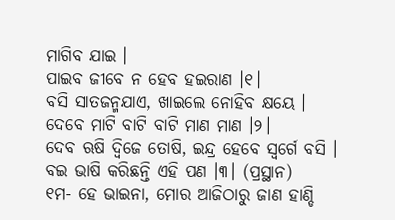ମାଗିବ ଯାଇ ।
ପାଇବ ଜୀବେ ନ ହେବ ହଇରାଣ ।୧।
ବସି ସାତଜନ୍ମଯାଏ, ଖାଇଲେ ନୋହିବ କ୍ଷୟେ ।
ଦେବେ ମାଟି ବାଟି ବାଟି ମାଣ ମାଣ ।୨।
ଦେବ ଋଷି ଦ୍ୱିଜେ ତୋଷି, ଇନ୍ଦ୍ର ହେବେ ସ୍ୱର୍ଗେ ବସି ।
ବଇ ଭାଷି କରିଛନ୍ତି ଏହି ପଣ ।୩। (ପ୍ରସ୍ଥାନ)
୧ମ- ହେ ଭାଇନା, ମୋର ଆଜିଠାରୁ ଜାଣ ହାଣ୍ଡି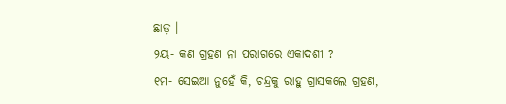ଛାଡ଼ ।
୨ୟ- କଣ ଗ୍ରହଣ ନା ପରାଗରେ ଏକାଦଶୀ ?
୧ମ- ସେଇଆ ନୁହେଁ କି, ଚନ୍ଦ୍ରକୁ ରାହୁ ଗ୍ରାସକଲେ ଗ୍ରହଣ,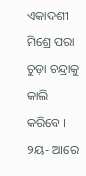ଏକାଦଶୀ ମିଶ୍ରେ ପରା ଚୁଡ଼ା ଚନ୍ଦ୍ରାକୁ କାଲି କରିବେ ।
୨ୟ- ଆରେ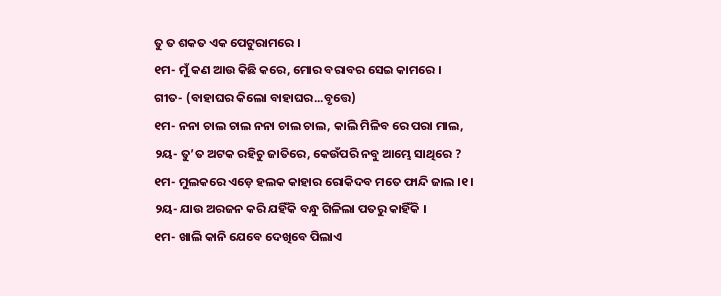ତୁ ତ ଶକତ ଏକ ପେଟୁରାମରେ ।
୧ମ- ମୁଁ କଣ ଆଉ କିଛି କରେ, ମୋର ବରାବର ସେଇ କାମରେ ।
ଗୀତ- (ବାହାଘର କିଲୋ ବାହାଘର...ବୃତ୍ତେ)
୧ମ- ନନା ଚାଲ ଚାଲ ନନା ଚାଲ ଚାଲ, କାଲି ମିଳିବ ରେ ପରା ମାଲ,
୨ୟ- ତୁ’ତ ଅଟକ ରହିଚୁ ଜାତିରେ, କେଉଁପରି ନବୁ ଆମ୍ଭେ ସାଥିରେ ?
୧ମ- ମୁଲକରେ ଏଡ଼େ ହଲକ କାହାର ରୋକିଦବ ମତେ ଫାନ୍ଦି ଜାଲ ।୧।
୨ୟ- ଯାଉ ଅରଜନ କରି ଯହିଁକି ବନ୍ଧୁ ଗିଳିଲା ପତରୁ କାହିଁକି ।
୧ମ- ଖାଲି କାନି ଯେବେ ଦେଖିବେ ପିଲାଏ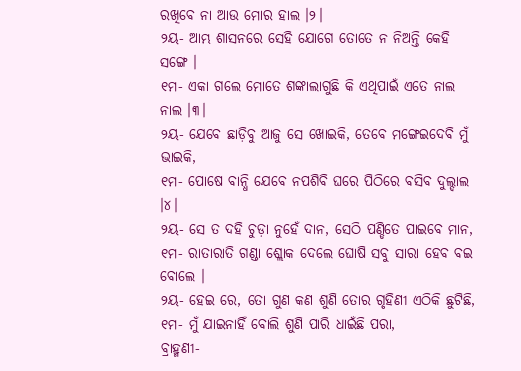ରଖିବେ ନା ଆଉ ମୋର ହାଲ ।୨।
୨ୟ- ଆମ୍ଭ ଶାସନରେ ସେହି ଯୋଗେ ତୋତେ ନ ନିଅନ୍ତି କେହି ସଙ୍ଗେ ।
୧ମ- ଏକା ଗଲେ ମୋତେ ଶଙ୍କାଲାଗୁଛି କି ଏଥିପାଇଁ ଏତେ ନାଲ ନାଲ ।୩।
୨ୟ- ଯେବେ ଛାଡ଼ିବୁ ଆଜୁ ସେ ଖୋଇକି, ତେବେ ମଙ୍ଗେଇଦେବି ମୁଁ ଭାଇକି,
୧ମ- ପୋଷେ ବାନ୍ଧି ଯେବେ ନପଶିବି ଘରେ ପିଠିରେ ବସିବ ଦୁଲ୍ଦାଲ ।୪।
୨ୟ- ସେ ତ ଦହି ଚୁଡ଼ା ନୁହେଁ ଦାନ, ସେଠି ପଣ୍ଡିତେ ପାଇବେ ମାନ,
୧ମ- ରାତାରାତି ଗଣ୍ଡା ଶ୍ଲୋକ ଦେଲେ ଘୋଷି ସବୁ ସାରା ହେବ ବଇ ବୋଲେ ।
୨ୟ- ହେଇ ରେ, ତୋ ଗୁଣ କଣ ଶୁଣି ତୋର ଗୃହିଣୀ ଏଠିକି ଛୁଟିଛି,
୧ମ- ମୁଁ ଯାଇନାହିଁ ବୋଲି ଶୁଣି ପାରି ଧାଇଁଛି ପରା,
ବ୍ରାହ୍ମଣୀ-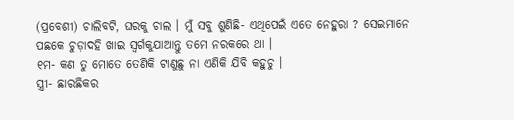(ପ୍ରବେଶୀ) ଚାଲିବଟି, ଘରକୁ ଚାଲ । ମୁଁ ସବୁ ଶୁଣିଛି- ଏଥିପେଇଁ ଏତେ ନେହୁରା ? ସେଇମାନେ ପଛକେ ଚୁଡ଼ାଦହି ଖାଇ ସ୍ୱର୍ଗକୁଯାଆନ୍ତୁ ତମେ ନରକରେ ଥା ।
୧ମ- କଣ ତୁ ମୋତେ ତେଣିକି ଟାଣୁଛୁ ନା ଏଣିକି ଯିବି କହୁଚୁ ।
ସ୍ତ୍ରୀ- ଛାରଛିକର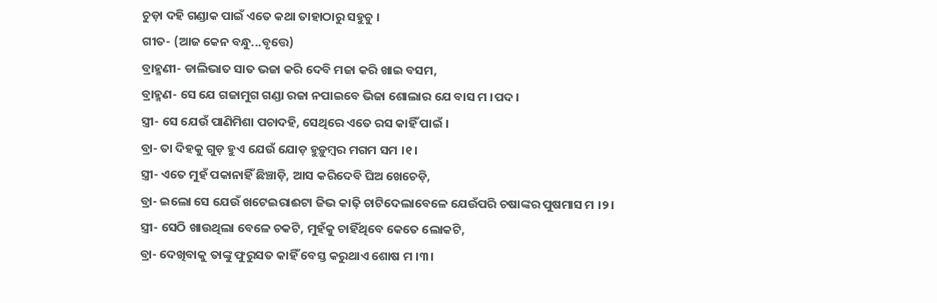ଚୁଡ଼ା ଦହି ଗଣ୍ଡାକ ପାଇଁ ଏତେ କଥା ତାହାଠାରୁ ସହୁଚୁ ।
ଗୀତ- (ଆଜ କେନ ବନ୍ଧୁ...ବୃତ୍ତେ)
ବ୍ରାହ୍ମଣୀ- ଡାଲିଭାତ ସାତ ଭଜା କରି ଦେବି ମଜା କରି ଖାଇ ବସମ,
ବ୍ରାହ୍ମଣ- ସେ ଯେ ଗଜାମୁଗ ଗଣ୍ଡା ରଜା ନପାଇବେ ଭିଜା ଶୋଲାର ଯେ ବାସ ମ ।ପଦ।
ସ୍ତ୍ରୀ- ସେ ଯେଉଁ ପାଣିମିଶା ପଚାଦହି, ସେଥିରେ ଏତେ ରସ କାହିଁ ପାଇଁ ।
ବ୍ରା- ତା ଦିହକୁ ଗୁଡ଼ ହୁଏ ଯେଉଁ ଯୋଡ଼ ହୁଡ଼ୁମ୍ବର ମଗମ ସମ ।୧।
ସ୍ତ୍ରୀ- ଏତେ ମୁହଁ ପକାନାହିଁ ଛିଞ୍ଚାଡ଼ି, ଆସ କରିଦେବି ଘିଅ ଖେଚେଡ଼ି,
ବ୍ରା- ଇଲୋ ସେ ଯେଉଁ ଖଟେଇରାଈଟା ଜିଭ କାଢ଼ି ଚାଟିଦେଲାବେଳେ ଯେଉଁପରି ଚଷାଙ୍କର ପୁଷମାସ ମ ।୨।
ସ୍ତ୍ରୀ- ସେଠି ଖାଉଥିଲା ବେଳେ ଚକଟି, ମୁହଁକୁ ଚାହିଁଥିବେ କେତେ ଲୋକଟି,
ବ୍ରା- ଦେଖିବାକୁ ତାଙ୍କୁ ଫୁରୁସତ କାହିଁ ବେସ୍ତ କରୁଥାଏ ଶୋଷ ମ ।୩।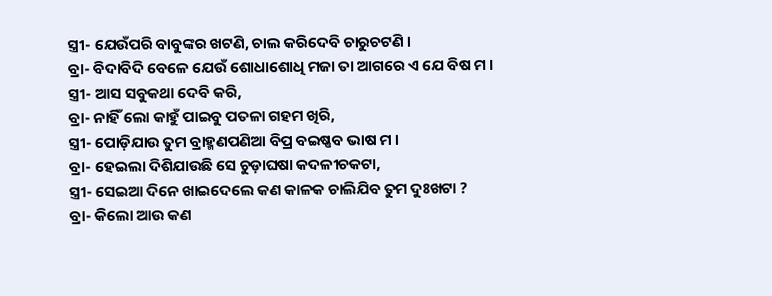ସ୍ତ୍ରୀ- ଯେଉଁପରି ବାବୁଙ୍କର ଖଟଣି, ଚାଲ କରିଦେବି ଚାରୁଚଟଣି ।
ବ୍ରା- ବିଦାବିଦି ବେଳେ ଯେଉଁ ଶୋଧାଶୋଧି ମଜା ତା ଆଗରେ ଏ ଯେ ବିଷ ମ ।
ସ୍ତ୍ରୀ- ଆସ ସବୁକଥା ଦେବି କରି,
ବ୍ରା- ନାହିଁ ଲୋ କାହୁଁ ପାଇବୁ ପତଳା ଗହମ ଖିରି,
ସ୍ତ୍ରୀ- ପୋଡ଼ିଯାଉ ତୁମ ବ୍ରାହ୍ମଣପଣିଆ ବିପ୍ର ବଇଷ୍ଣବ ଭାଷ ମ ।
ବ୍ରା- ହେଇଲା ଦିଶିଯାଉଛି ସେ ଚୁଡ଼ାଘଷା କଦଳୀଚକଟା,
ସ୍ତ୍ରୀ- ସେଇଆ ଦିନେ ଖାଇଦେଲେ କଣ କାଳକ ଚାଲିଯିବ ତୁମ ଦୁଃଖଟା ?
ବ୍ରା- କିଲୋ ଆଉ କଣ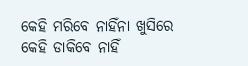କେହି ମରିବେ ନାହିଁନା ଖୁସିରେ କେହି ଡାକିବେ ନାହିଁ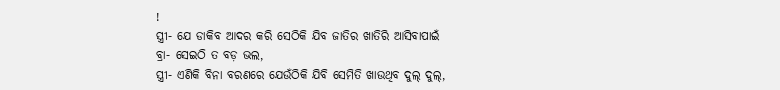!
ସ୍ତ୍ରୀ- ଯେ ଡାକିବ ଆଦର କରି ସେଠିକି ଯିବ ଜାତିର ଖାତିରି ଆସିବାପାଇଁ
ବ୍ରା- ସେଇଠି ତ ବଡ଼ ଭଲ,
ସ୍ତ୍ରୀ- ଏଣିକି ବିନା ବରଣରେ ଯେଉଁଠିକି ଯିବି ସେମିତି ଖାଉଥିବ ଦୁଲ୍ ଦୁଲ୍,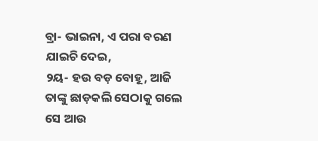ବ୍ରା- ଭାଇନା, ଏ ପରା ବରଣ ଯାଇଚି ଦେଇ,
୨ୟ- ହଉ ବଡ଼ ବୋହୂ, ଆଜି ତାଙ୍କୁ ଛାଡ଼କଲି ସେଠାକୁ ଗଲେ ସେ ଆଉ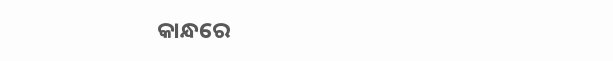କାନ୍ଧରେ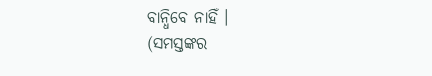ବାନ୍ଧିବେ ନାହିଁ ।
(ସମସ୍ତଙ୍କର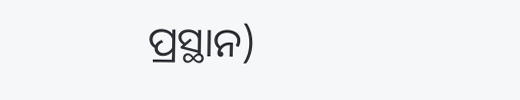ପ୍ରସ୍ଥାନ)